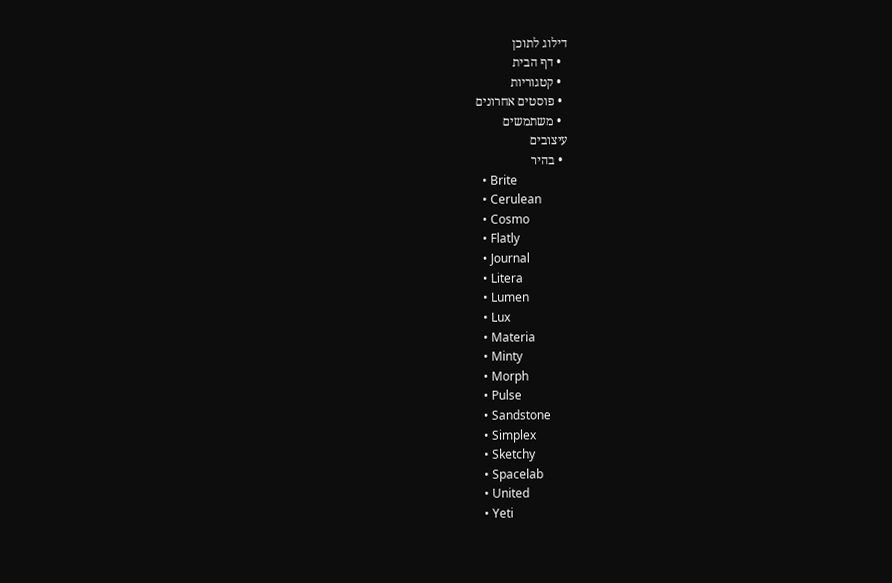דילוג לתוכן
  • דף הבית
  • קטגוריות
  • פוסטים אחרונים
  • משתמשים
עיצובים
  • בהיר
  • Brite
  • Cerulean
  • Cosmo
  • Flatly
  • Journal
  • Litera
  • Lumen
  • Lux
  • Materia
  • Minty
  • Morph
  • Pulse
  • Sandstone
  • Simplex
  • Sketchy
  • Spacelab
  • United
  • Yeti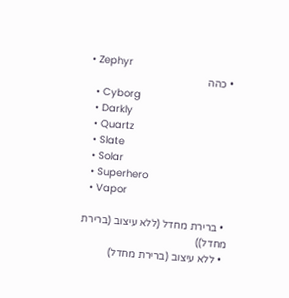• Zephyr
  • כהה
  • Cyborg
  • Darkly
  • Quartz
  • Slate
  • Solar
  • Superhero
  • Vapor

  • ברירת מחדל (ללא עיצוב (ברירת מחדל))
  • ללא עיצוב (ברירת מחדל)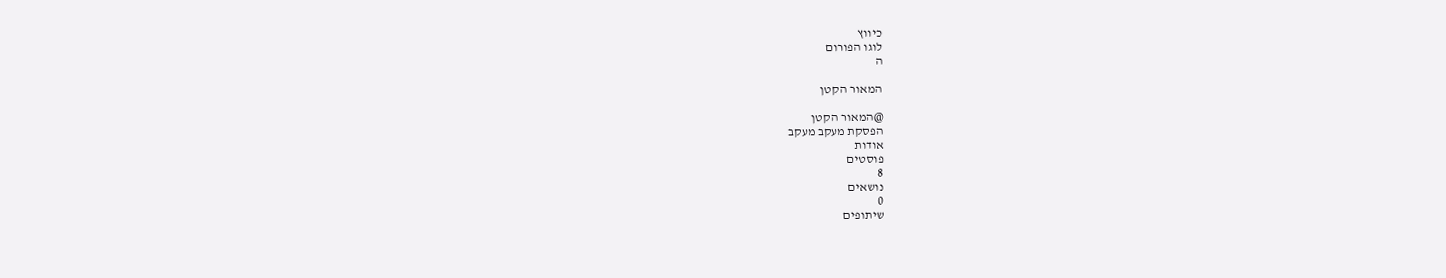כיווץ
לוגו הפורום
ה

המאור הקטן

@המאור הקטן
הפסקת מעקב מעקב
אודות
פוסטים
8
נושאים
0
שיתופים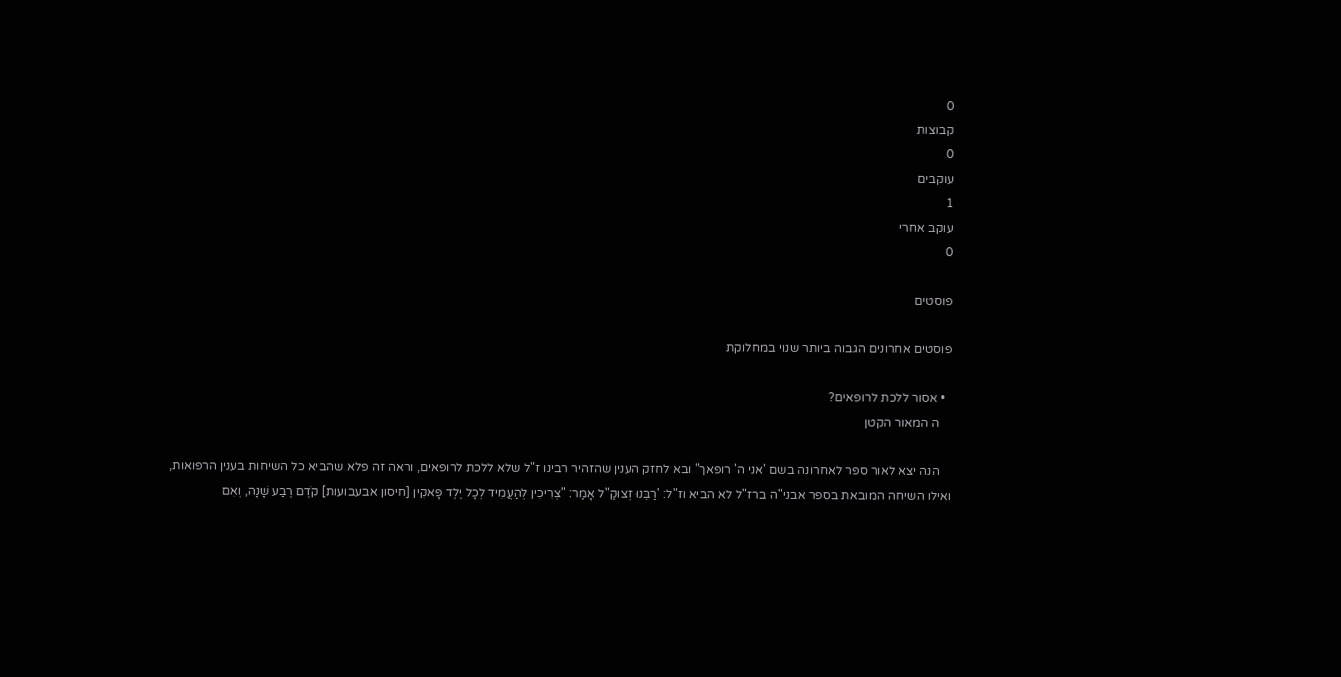0
קבוצות
0
עוקבים
1
עוקב אחרי
0

פוסטים

פוסטים אחרונים הגבוה ביותר שנוי במחלוקת

  • אסור ללכת לרופאים?
    ה המאור הקטן

    הנה יצא לאור ספר לאחרונה בשם 'אני ה' רופאך" ובא לחזק הענין שהזהיר רבינו ז"ל שלא ללכת לרופאים, וראה זה פלא שהביא כל השיחות בענין הרפואות, ואילו השיחה המובאת בספר אבני"ה ברז"ל לא הביא וז"ל: 'רַבֵּנוּ זְצוּקַ"ל אָמַר: "צְרִיכִין לְהַעֲמִיד לְכָל יֶלֶד פָּאקִין [חיסון אבעבועות] קֹדֶם רֶבַע שָׁנָה, וְאִם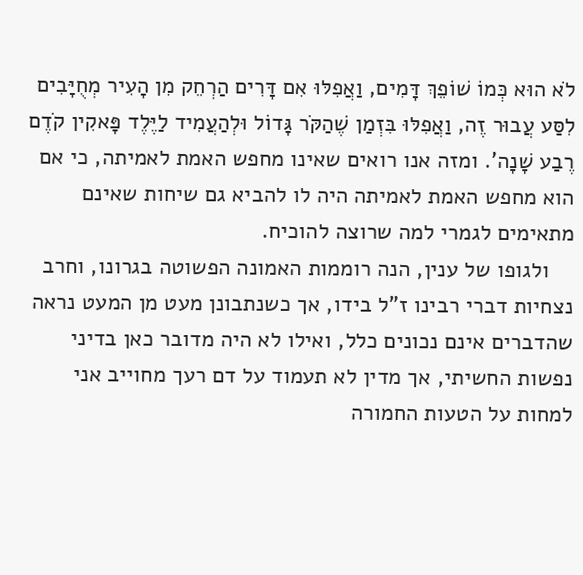לֹא הוּא כְּמוֹ שׁוֹפֵךְ דָּמִים, וַאֲפִלּוּ אִם דָּרִים הַרְחֵק מִן הָעִיר מְחֻיָּבִים לִסַּע עֲבוּר זֶה, וַאֲפִלּוּ בִּזְמַן שֶׁהַקֹּר גָּדוֹל וּלְהַעֲמִיד לַיֶּלֶד פָּאקִין קֹדֶם רֶבַע שָׁנָה'. ומזה אנו רואים שאינו מחפש האמת לאמיתה, כי אם הוא מחפש האמת לאמיתה היה לו להביא גם שיחות שאינם מתאימים לגמרי למה שרוצה להוכיח.
    ולגופו של ענין, הנה רוממות האמונה הפשוטה בגרונו, וחרב נצחיות דברי רבינו ז"ל בידו, אך כשנתבונן מעט מן המעט נראה שהדברים אינם נכונים כלל, ואילו לא היה מדובר כאן בדיני נפשות החשיתי, אך מדין לא תעמוד על דם רעך מחוייב אני למחות על הטעות החמורה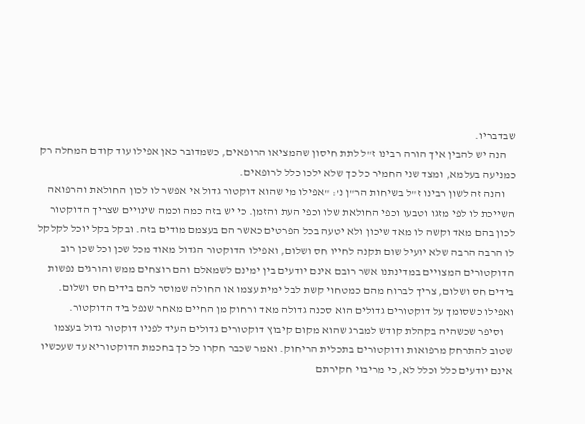שבדבריו.
    הנה יש להבין איך הורה רבינו ז"ל לתת חיסון שהמציאו הרופאים, כשמדובר כאן אפילו עוד קודם המחלה רק כמניעה בעלמא, ומצד שני החמיר כל כך שלא ילכו כלל לרופאים.
    והנה זה לשון רבינו ז"ל בשיחות הר"ן נ': "אפילו מי שהוא דוקטור גדול אי אפשר לו לכון החולאת והרפואה השייכת לו לפי מזגו וטבעו וכפי החולאת שלו וכפי העת והזמן. כי יש בזה כמה וכמה שינויים שצריך הדוקטור לכון בהם מאד וקשה לו מאד שיכון ולא יטעה בכל הפרטים כאשר הם בעצמם מודים בזה. ובקל בקל יוכל לקלקל לו הרבה הרבה שלא יועיל שום תקנה לחייו חס ושלום, ואפילו הדוקטור הגדול מאוד מכל שכן וכל שכן רוב הדוקטורים המצויים במדינתנו אשר רובם אינם יודעים בין ימינם לשמאלם והם רוצחים ממש והורגים נפשות בידים חס ושלום, צריך לברוח מהם כמטחוי קשת לבל ימית עצמו או החולה שמוסר להם בידים חס ושלום. ואפילו כשסומך על דוקטורים גדולים הוא סכנה גדולה מאד ורחוק מן החיים מאחר שנפל ביד הדוקטור.
    וסיפר שכשהיה בקהלת קודש למברג שהוא מקום קיבוץ דוקטורים גדולים העיד לפניו דוקטור גדול בעצמו שטוב להתרחק מרפואות ודוקטורים בתכלית הריחוק. ואמר שכבר חקרו כל כך בחכמת הדוקטוריא עד שעכשיו אינם יודעים כלל וכלל לא, כי מריבוי חקירתם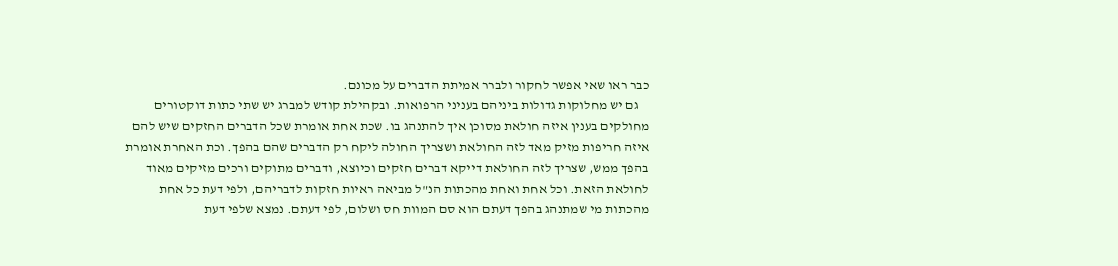כבר ראו שאי אפשר לחקור ולברר אמיתת הדברים על מכונם.
    גם יש מחלוקות גדולות ביניהם בעניני הרפואות. ובקהילת קודש למברג יש שתי כתות דוקטורים מחולקים בענין איזה חולאת מסוכן איך להתנהג בו. שכת אחת אומרת שכל הדברים החזקים שיש להם איזה חריפות מזיק מאד לזה החולאת ושצריך החולה ליקח רק הדברים שהם בהפך. וכת האחרת אומרת בהפך ממש, שצריך לזה החולאת דייקא דברים חזקים וכיוצא, ודברים מתוקים ורכים מזיקים מאוד לחולאת הזאת. וכל אחת ואחת מהכתות הנ"ל מביאה ראיות חזקות לדבריהם, ולפי דעת כל אחת מהכתות מי שמתנהג בהפך דעתם הוא סם המוות חס ושלום, לפי דעתם. נמצא שלפי דעת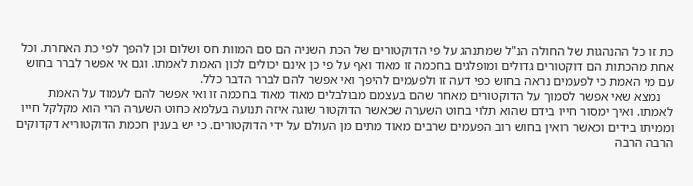כת זו כל ההנהגות של החולה הנ"ל שמתנהג על פי הדוקטורים של הכת השניה הם סם המוות חס ושלום וכן להפך לפי כת האחרת. וכל אחת מהכתות הם דוקטורים גדולים ומופלגים בחכמה זו מאוד ואף על פי כן אינם יכולים לכון האמת לאמתו. וגם אי אפשר לברר בחוש עם מי האמת כי לפעמים נראה בחוש כפי דעה זו ולפעמים להיפך ואי אפשר להם לברר הדבר כלל.
    נמצא שאי אפשר לסמוך על הדוקטורים מאחר שהם בעצמם מבולבלים מאוד מאוד בחכמה זו ואי אפשר להם לעמוד על האמת לאמתו. ואיך ימסור חייו בידם שהוא תלוי בחוט השערה שכאשר הדוקטור שוגה איזה תנועה בעלמא כחוט השערה הרי הוא מקלקל חייו וממיתו בידים וכאשר רואין בחוש רוב הפעמים שרבים מאוד מתים מן העולם על ידי הדוקטורים. כי יש בענין חכמת הדוקטוריא דקדוקים הרבה הרבה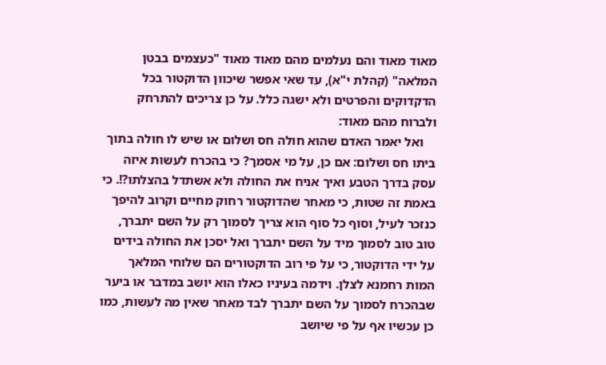מאוד מאוד והם נעלמים מהם מאוד מאוד "כעצמים בבטן המלאה" (קהלת י"א), עד שאי אפשר שיכוון הדוקטור בכל הדקדוקים והפרטים ולא ישגה כלל. על כן צריכים להתרחק ולברוח מהם מאוד:
    ואל יאמר האדם שהוא חולה חס ושלום או שיש לו חולה בתוך ביתו חס ושלום: אם כן, על מי אסמך? כי בהכרח לעשות איזה עסק בדרך הטבע ואיך אניח את החולה ולא אשתדל בהצלתו?!. כי באמת זה שטות, כי מאחר שהדוקטור רחוק מחיים וקרוב להיפך כנזכר לעיל, וסוף כל סוף הוא צריך לסמוך רק על השם יתברך, טוב טוב לסמוך מיד על השם יתברך ואל יסכן את החולה בידים על ידי הדוקטור, כי על פי רוב הדוקטורים הם שלוחי המלאך המות רחמנא לצלן. וידמה בעיניו כאלו הוא יושב במדבר או ביער שבהכרח לסמוך על השם יתברך לבד מאחר שאין מה לעשות, כמו כן עכשיו אף על פי שיושב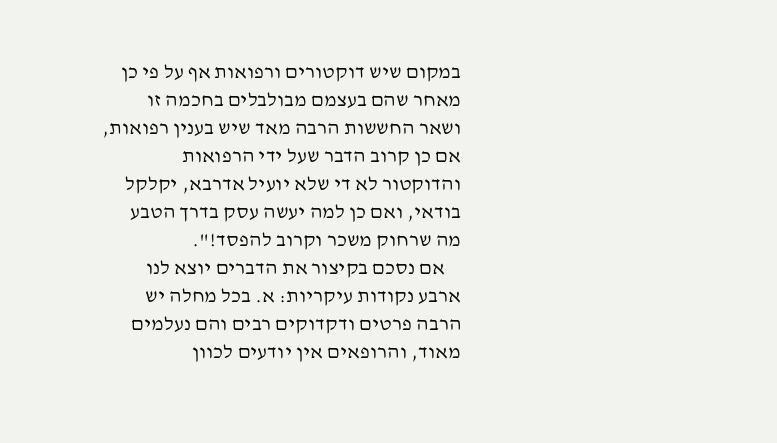במקום שיש דוקטורים ורפואות אף על פי כן מאחר שהם בעצמם מבולבלים בחכמה זו ושאר החששות הרבה מאד שיש בענין רפואות, אם כן קרוב הדבר שעל ידי הרפואות והדוקטור לא די שלא יועיל אדרבא, יקלקל בודאי, ואם כן למה יעשה עסק בדרך הטבע מה שרחוק משכר וקרוב להפסד!".
    אם נסכם בקיצור את הדברים יוצא לנו ארבע נקודות עיקריות: א. בכל מחלה יש הרבה פרטים ודקדוקים רבים והם נעלמים מאוד, והרופאים אין יודעים לכוון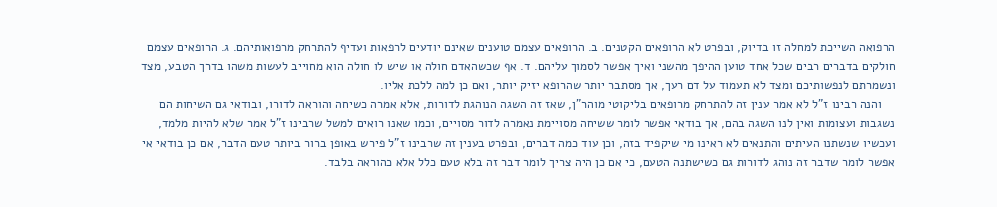הרפואה השייכת למחלה זו בדיוק, ובפרט לא הרופאים הקטנים. ב. הרופאים עצמם טוענים שאינם יודעים לרפאות ועדיף להתרחק מרפואותיהם. ג. הרופאים עצמם חולקים בדברים רבים שכל אחד טוען ההיפך מהשני ואיך אפשר לסמוך עליהם. ד. אף שכשהאדם חולה או שיש לו חולה הוא מחוייב לעשות משהו בדרך הטבע, מצד ונשמרתם לנפשותיכם ומצד לא תעמוד על דם רעך, אך מסתבר יותר שהרופא יזיק יותר, ואם כן למה ללכת אליו.
    והנה רבינו ז"ל לא אמר ענין זה להתרחק מרופאים בליקוטי מוהר"ן, שאז זה השגה הנוהגת לדורות, אלא אמרה כשיחה והוראה לדורו, ובודאי גם השיחות הם נשגבות ועצומות ואין לנו השגה בהם, אך בודאי אפשר לומר ששיחה מסויימת נאמרה לדור מסויים, וכמו שאנו רואים למשל שרבינו ז"ל אמר שלא להיות מלמד, ועכשיו שנשתנו העיתים והתנאים לא ראינו מי שיקפיד בזה, וכן עוד כמה דברים, ובפרט בענין זה שרבינו ז"ל פירש באופן ברור ביותר טעם הדבר, אם כן בודאי אי אפשר לומר שדבר זה נוהג לדורות גם כשישתנה הטעם, כי אם כן היה צריך לומר דבר זה בלא טעם כלל אלא כהוראה בלבד.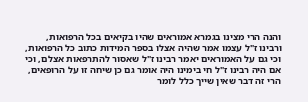והנה הרי מצינו בגמרא אמוראים שהיו בקיאים בכל הרפואות, ורבינו ז"ל עצמו אמר שהיה אצלו בספר המידות כתוב כל הרפואות, וכי גם על האמוראים יאמר רבינו ז"ל שאסור להתרפאות אצלם, וכי אם היה רבינו ז"ל חי בימינו היה אומר גם כן שיחה זו על הרופאים, הרי זה דבר שאין שייך כלל לומר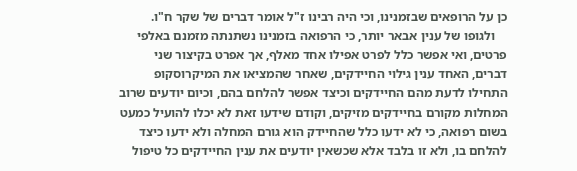כן על הרופאים שבזמנינו, וכי היה רבינו ז"ל אומר דברים של שקר ח"ו.
    ולגופו של ענין אבאר יותר, כי הרפואה בזמנינו נשתנתה מזמנם באלפי פרטים, ואי אפשר כלל לפרט אפילו אחד מאלף, אך אפרט בקיצור שני דברים, האחד ענין גילוי החיידקים, שאחר שהמציאו את המיקרוסקופ התחילו לדעת מהם החיידקים וכיצד אפשר להלחם בהם, וכיום יודעים שרוב המחלות מקורם בחיידקים מזיקים, וקודם שידעו זאת לא יכלו להועיל כמעט בשום רפואה, כי לא ידעו כלל שהחיידק הוא גורם המחלה ולא ידעו כיצד להלחם בו, ולא זו בלבד אלא שכשאין יודעים את ענין החיידקים כל טיפול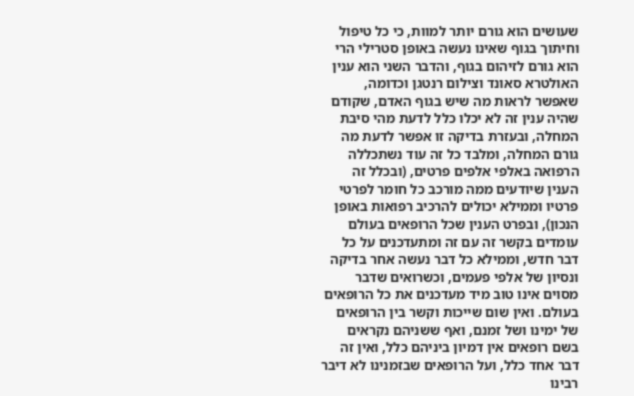שעושים הוא גורם יותר למוות, כי כל טיפול וחיתוך בגוף שאינו נעשה באופן סטרילי הרי הוא גורם לזיהום בגוף, והדבר השני הוא ענין האולטרא סאונד וצילום רנטגן וכדומה, שאפשר לראות מה שיש בגוף האדם, שקודם שהיה ענין זה לא יכלו כלל לדעת מהי סיבת המחלה, ובעזרת בדיקה זו אפשר לדעת מה גורם המחלה, ומלבד כל זה עוד נשתכללה הרפואה באלפי אלפים פרטים, (ובכלל זה הענין שיודעים ממה מורכב כל חומר לפרטי פרטיו וממילא יכולים להרכיב רפואות באופן הנכון), ובפרט הענין שכל הרופאים בעולם עומדים בקשר זה עם זה ומתעדכנים על כל דבר חדש, וממילא כל דבר נעשה אחר בדיקה ונסיון של אלפי פעמים, וכשרואים שדבר מסוים אינו טוב מיד מעדכנים את כל הרופאים בעולם. ואין שום שייכות וקשר בין הרופאים של ימינו ושל זמנם, ואף ששניהם נקראים בשם רופאים אין דמיון ביניהם כלל, ואין זה דבר אחד כלל, ועל הרופאים שבזמנינו לא דיבר רבינו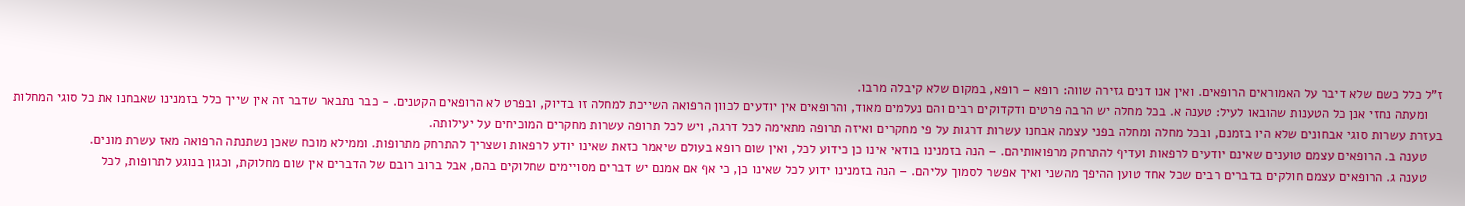ז"ל כלל כשם שלא דיבר על האמוראים הרופאים. ואין אנו דנים גזירה שווה: רופא – רופא, במקום שלא קיבלה מרבו.
    ומעתה נחזי אנן כל הטענות שהובאו לעיל: טענה א. בכל מחלה יש הרבה פרטים ודקדוקים רבים והם נעלמים מאוד, והרופאים אין יודעים לכוון הרפואה השייכת למחלה זו בדיוק, ובפרט לא הרופאים הקטנים. - כבר נתבאר שדבר זה אין שייך כלל בזמנינו שאבחנו את כל סוגי המחלות בעזרת עשרות סוגי אבחונים שלא היו בזמנם, ובכל מחלה ומחלה בפני עצמה אבחנו עשרות דרגות על פי מחקרים ואיזה תרופה מתאימה לכל דרגה, ויש לכל תרופה עשרות מחקרים המוכיחים על יעילותה.
    טענה ב. הרופאים עצמם טוענים שאינם יודעים לרפאות ועדיף להתרחק מרפואותיהם. – הנה בזמנינו בודאי אינו כן כידוע לכל, ואין שום רופא בעולם שיאמר כזאת שאינו יודע לרפאות ושצריך להתרחק מתרופות. וממילא מוכח שאכן נשתנתה הרפואה מאז עשרת מונים.
    טענה ג. הרופאים עצמם חולקים בדברים רבים שכל אחד טוען ההיפך מהשני ואיך אפשר לסמוך עליהם. – הנה בזמנינו ידוע לכל שאינו כן, כי אף אם אמנם יש דברים מסויימים שחלוקים בהם, אבל ברוב רובם של הדברים אין שום מחלוקת, וכגון בנוגע לתרופות, לכל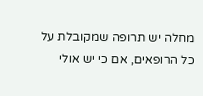מחלה יש תרופה שמקובלת על כל הרופאים, אם כי יש אולי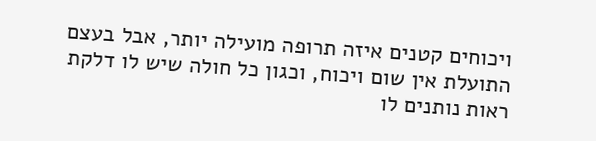ויכוחים קטנים איזה תרופה מועילה יותר, אבל בעצם התועלת אין שום ויכוח, וכגון כל חולה שיש לו דלקת ראות נותנים לו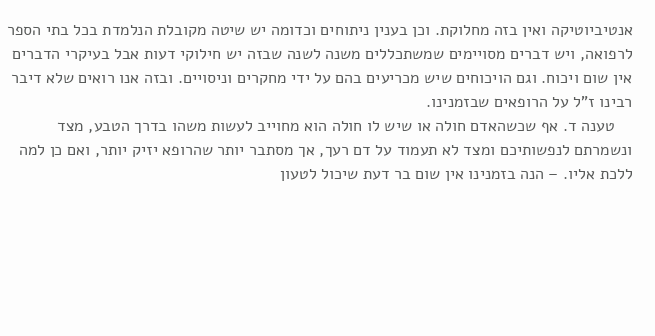אנטיביוטיקה ואין בזה מחלוקת. וכן בענין ניתוחים וכדומה יש שיטה מקובלת הנלמדת בכל בתי הספר לרפואה, ויש דברים מסויימים שמשתכללים משנה לשנה שבזה יש חילוקי דעות אבל בעיקרי הדברים אין שום ויכוח. וגם הויכוחים שיש מכריעים בהם על ידי מחקרים וניסויים. ובזה אנו רואים שלא דיבר רבינו ז"ל על הרופאים שבזמנינו.
    טענה ד. אף שכשהאדם חולה או שיש לו חולה הוא מחוייב לעשות משהו בדרך הטבע, מצד ונשמרתם לנפשותיכם ומצד לא תעמוד על דם רעך, אך מסתבר יותר שהרופא יזיק יותר, ואם כן למה ללכת אליו. – הנה בזמנינו אין שום בר דעת שיכול לטעון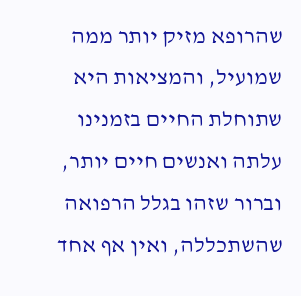שהרופא מזיק יותר ממה שמועיל, והמציאות היא שתוחלת החיים בזמנינו עלתה ואנשים חיים יותר, וברור שזהו בגלל הרפואה שהשתכללה, ואין אף אחד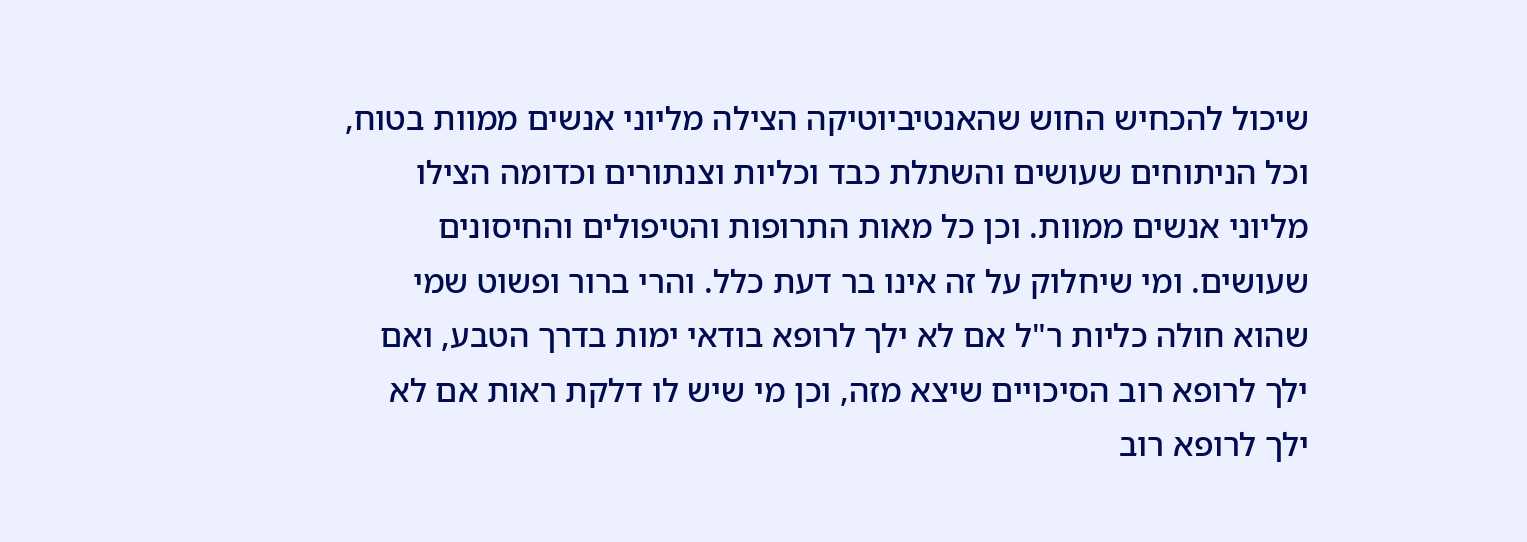שיכול להכחיש החוש שהאנטיביוטיקה הצילה מליוני אנשים ממוות בטוח, וכל הניתוחים שעושים והשתלת כבד וכליות וצנתורים וכדומה הצילו מליוני אנשים ממוות. וכן כל מאות התרופות והטיפולים והחיסונים שעושים. ומי שיחלוק על זה אינו בר דעת כלל. והרי ברור ופשוט שמי שהוא חולה כליות ר"ל אם לא ילך לרופא בודאי ימות בדרך הטבע, ואם ילך לרופא רוב הסיכויים שיצא מזה, וכן מי שיש לו דלקת ראות אם לא ילך לרופא רוב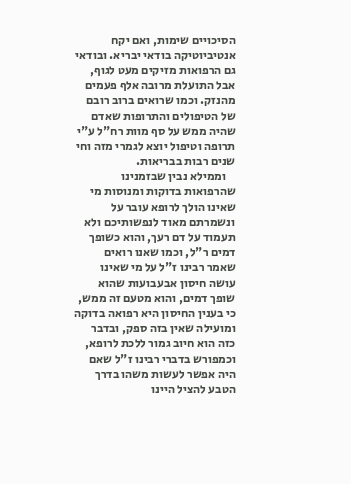הסיכויים שימות, ואם יקח אנטיביוטיקה בודאי יבריא. ובודאי גם הרפואות מזיקים מעט לגוף, אבל התועלת מרובה אלף פעמים מהנזק. וכמו שרואים ברוב רובם של הטיפולים והתרופות שאדם שהיה ממש על סף מוות רח"ל ע"י תרופה וטיפול יוצא לגמרי מזה וחי שנים רבות בבריאות.
    וממילא נבין שבזמנינו שהרפואות בדוקות ומנוסות מי שאינו הולך לרופא עובר על ונשמרתם מאוד לנפשותיכם ולא תעמוד על דם רעך, והוא כשופך דמים ר"ל, וכמו שאנו רואים שאמר רבינו ז"ל על מי שאינו עושה חיסון אבעבועות שהוא שופך דמים, והוא מטעם זה ממש, כי בענין החיסון היא רפואה בדוקה ומועילה שאין בזה ספק, ובדבר כזה הוא חיוב גמור ללכת לרופא, וכמפורש בדברי רבינו ז"ל שאם היה אפשר לעשות משהו בדרך הטבע להציל היינו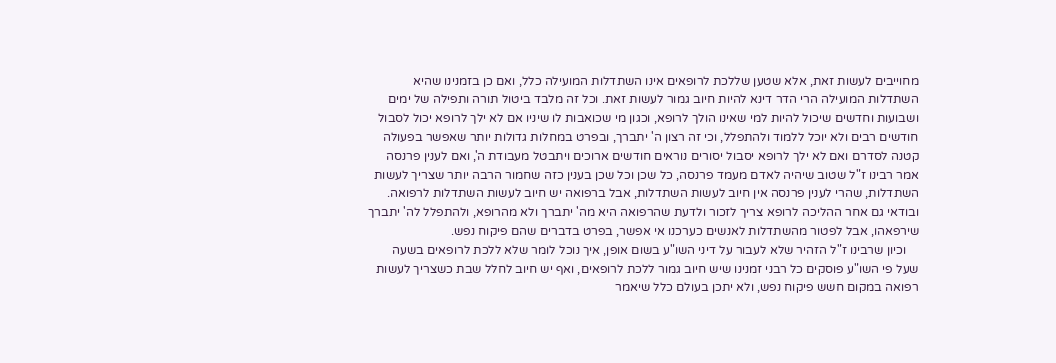מחוייבים לעשות זאת, אלא שטען שללכת לרופאים אינו השתדלות המועילה כלל, ואם כן בזמנינו שהיא השתדלות המועילה הרי הדר דינא להיות חיוב גמור לעשות זאת. וכל זה מלבד ביטול תורה ותפילה של ימים ושבועות וחדשים שיכול להיות למי שאינו הולך לרופא, וכגון מי שכואבות לו שיניו אם לא ילך לרופא יכול לסבול חודשים רבים ולא יוכל ללמוד ולהתפלל, וכי זה רצון ה' יתברך, ובפרט במחלות גדולות יותר שאפשר בפעולה קטנה לסדרם ואם לא ילך לרופא יסבול יסורים נוראים חודשים ארוכים ויתבטל מעבודת ה', ואם לענין פרנסה אמר רבינו ז"ל שטוב שיהיה לאדם מעמד פרנסה, כל שכן וכל שכן בענין כזה שחמור הרבה יותר שצריך לעשות השתדלות, שהרי לענין פרנסה אין חיוב לעשות השתדלות, אבל ברפואה יש חיוב לעשות השתדלות לרפואה. ובודאי גם אחר ההליכה לרופא צריך לזכור ולדעת שהרפואה היא מה' יתברך ולא מהרופא, ולהתפלל לה' יתברך שירפאהו, אבל לפטור מהשתדלות לאנשים כערכנו אי אפשר, בפרט בדברים שהם פיקוח נפש.
    וכיון שרבינו ז"ל הזהיר שלא לעבור על דיני השו"ע בשום אופן, איך נוכל לומר שלא ללכת לרופאים בשעה שעל פי השו"ע פוסקים כל רבני זמנינו שיש חיוב גמור ללכת לרופאים, ואף יש חיוב לחלל שבת כשצריך לעשות רפואה במקום חשש פיקוח נפש, ולא יתכן בעולם כלל שיאמר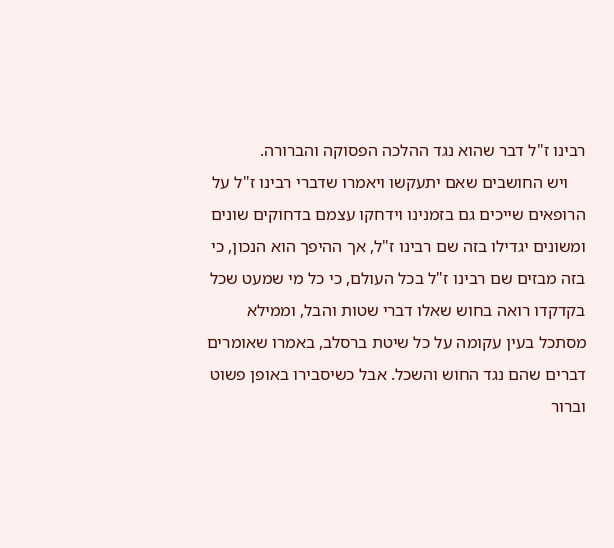רבינו ז"ל דבר שהוא נגד ההלכה הפסוקה והברורה.
    ויש החושבים שאם יתעקשו ויאמרו שדברי רבינו ז"ל על הרופאים שייכים גם בזמנינו וידחקו עצמם בדחוקים שונים ומשונים יגדילו בזה שם רבינו ז"ל, אך ההיפך הוא הנכון, כי בזה מבזים שם רבינו ז"ל בכל העולם, כי כל מי שמעט שכל בקדקדו רואה בחוש שאלו דברי שטות והבל, וממילא מסתכל בעין עקומה על כל שיטת ברסלב, באמרו שאומרים דברים שהם נגד החוש והשכל. אבל כשיסבירו באופן פשוט וברור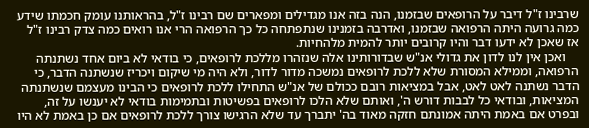שרבינו ז"ל דיבר על הרופאים שבזמנו, הנה בזה אנו מגדילים ומפארים שם רבינו ז"ל, בהראותנו עומק חכמתו שידע כמה גרועה היתה הרפואה שבזמנו, ואדרבה בזמנינו שנתפתחה כל כך הרפואה הרי אנו רואים כמה צדק רבינו ז"ל אז שאכן לא ידעו דבר והיו קרובים יותר להמית מלהחיות.
    ואכן אין לנו לדון את גדולי אנ"ש שבדורותינו אלה שנזהרו מללכת לרופאים, כי בודאי לא ביום אחד נשתנתה הרפואה, וממילא המסורת שלא ללכת לרופאים נמשכה מדור לדור, ולא היה מי שיקום ויכריז שנשתנה הדבר, כי הדבר נשתנה לאט לאט, אבל במציאות רובם ככולם של אנ"ש התחילו ללכת לרופאים כי הבינו מעצמם שנשתנתה המציאות, ובודאי כל לבבות דורש ה', ואותם שלא הלכו לרופאים בפשיטות ובתמימות בודאי לא יענשו על זה, ובפרט אם באמת היתה אמונתם חזקה מאוד בה' יתברך עד שלא הרגישו צורך ללכת לרופאים אם כן באמת לא היו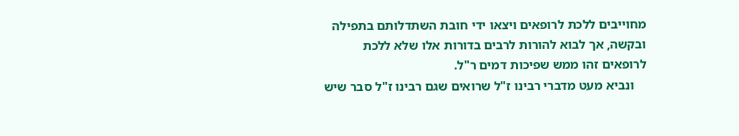מחוייבים ללכת לרופאים ויצאו ידי חובת השתדלותם בתפילה ובקשה, אך לבוא להורות לרבים בדורות אלו שלא ללכת לרופאים זהו ממש שפיכות דמים ר"ל.
    ונביא מעט מדברי רבינו ז"ל שרואים שגם רבינו ז"ל סבר שיש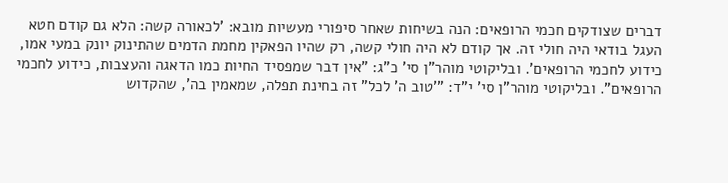דברים שצודקים חכמי הרופאים: הנה בשיחות שאחר סיפורי מעשיות מובא: 'לכאורה קשה: הלא גם קודם חטא העגל בודאי היה חולי זה. אך קודם לא היה חולי קשה, רק שהיו הפאקין מחמת הדמים שהתינוק יונק במעי אמו, כידוע לחכמי הרופאים'. ובליקוטי מוהר"ן סי' כ"ג: "אין דבר שמפסיד החיות כמו הדאגה והעצבות, כידוע לחכמי הרופאים". ובליקוטי מוהר"ן סי' י"ד: "'טוב ה' לכל" זה בחינת תפלה, שמאמין בה', שהקדוש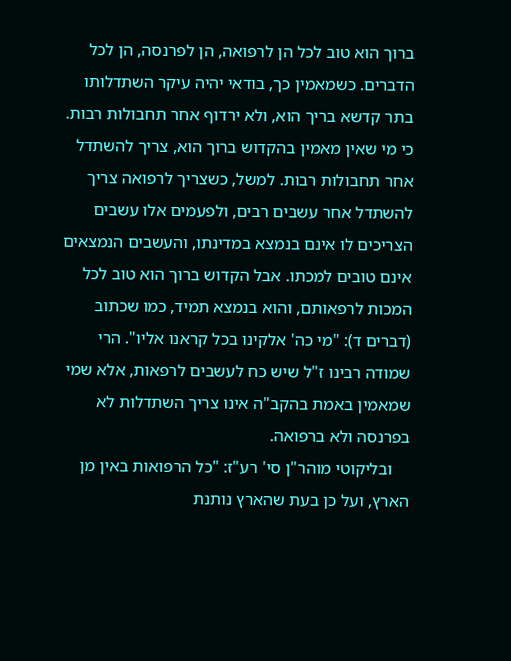ברוך הוא טוב לכל הן לרפואה, הן לפרנסה, הן לכל הדברים. כשמאמין כך, בודאי יהיה עיקר השתדלותו בתר קדשא בריך הוא, ולא ירדוף אחר תחבולות רבות. כי מי שאין מאמין בהקדוש ברוך הוא, צריך להשתדל אחר תחבולות רבות. למשל, כשצריך לרפואה צריך להשתדל אחר עשבים רבים, ולפעמים אלו עשבים הצריכים לו אינם בנמצא במדינתו, והעשבים הנמצאים אינם טובים למכתו. אבל הקדוש ברוך הוא טוב לכל המכות לרפאותם, והוא בנמצא תמיד, כמו שכתוב (דברים ד): "מי כה' אלקינו בכל קראנו אליו". הרי שמודה רבינו ז"ל שיש כח לעשבים לרפאות, אלא שמי שמאמין באמת בהקב"ה אינו צריך השתדלות לא בפרנסה ולא ברפואה.
    ובליקוטי מוהר"ן סי' רע"ז: "כל הרפואות באין מן הארץ, ועל כן בעת שהארץ נותנת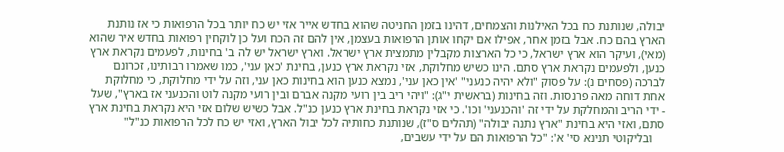יבולה, שנותנת כח בכל האילנות והצמחים, דהינו בזמן החניטה שהוא בחדש אייר אזי יש כח יותר בכל הרפואות כי אז נותנת הארץ בהם כח. אבל בזמן אחר, אפילו אם יקחו אותן הרפואות בעצמן, אין להם זה הכח ועל כן לוקחין רפואות בחדש איר שהוא (מאי), ועיקר הוא ארץ ישראל, כי כל הארצות מקבלין מתמצית ארץ ישראל. וארץ ישראל יש לה ב' בחינות, לפעמים נקראת ארץ כנען, ולפעמים נקראת ארץ סתם. הינו כשיש מחלוקת, אזי נקראת ארץ כנען, בחינת 'כאן עני', כמו שאמרו רבותינו, זכרונם לברכה (פסחים נ): על פסוק "ולא יהיה כנעני" 'אין כאן עני', נמצא כנען הוא בחינות כאן עני, וזה על ידי מחלוקת, כי מחלוקת אחת דוחה מאה פרנסות. וזה בחינות (בראשית י"ג): "ויהי ריב בין רועי מקנה אברם ובין רועי מקנה לוט והכנעני אז בארץ", שעל - ידי הריב והמחלקת על ידי זה 'והכנעני' וכו'. כי אזי נקראת בחינת ארץ כנען כנ"ל. אבל כשיש שלום אזי היא נקראת בחינת ארץ סתם, ואזי היא בחינת "ארץ נתנה יבולה" (תהלים ס"ז), שנותנת כחותיה לכל יבול הארץ, ואזי יש כח לכל הרפואות כנ"ל"
    ובליקוטי תנינא סי' א': "כל הרפואות הם על ידי עשבים,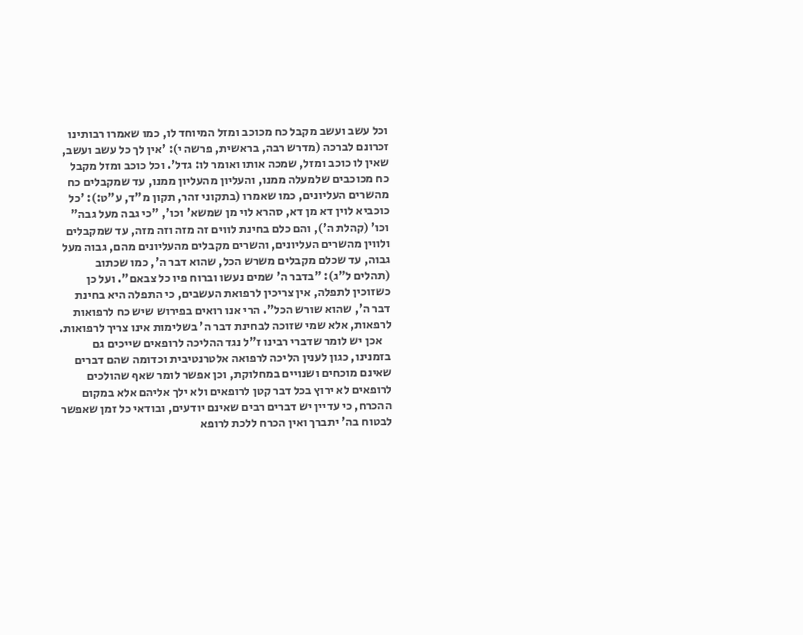וכל עשב ועשב מקבל כח מכוכב ומזל המיוחד לו, כמו שאמרו רבותינו זכרונם לברכה (מדרש רבה, בראשית, פרשה י): 'אין לך כל עשב ועשב, שאין לו כוכב ומזל, שמכה אותו ואומר לו: גדל'. וכל כוכב ומזל מקבל כח מכוכבים שלמעלה ממנו, והעליון מהעליון ממנו, עד שמקבלים כח מהשרים העליונים, כמו שאמרו (בתקוני זהר, תקון מ"ד, ע"ט:): 'כל כוכביא לוין דא מן דא, סהרא לוי מן שמשא' וכו', "כי גבה מעל גבה" וכו' (קהלת ה'), והם כלם בחינת לווים זה מזה וזה מזה, עד שמקבלים ולווין מהשרים העליונים, והשרים מקבלים מהעליונים מהם, גבוה מעל גבוה, עד שכלם מקבלים משרש הכל, שהוא דבר ה', כמו שכתוב (תהלים ל"ג): "בדבר ה' שמים נעשו וברוח פיו כל צבאם". ועל כן כשזוכין לתפלה, אין צריכין לרפואת העשבים, כי התפלה היא בחינת דבר ה', שהוא שורש הכל". הרי אנו רואים בפירוש שיש כח לרפואות לרפאות, אלא שמי שזוכה לבחינת דבר ה' בשלימות אינו צריך לרפואות.
    אכן יש לומר שדברי רבינו ז"ל נגד ההליכה לרופאים שייכים גם בזמנינו, כגון לענין הליכה לרפואה אלטרנטיבית וכדומה שהם דברים שאינם מוכחים ושנויים במחלוקת, וכן אפשר לומר שאף שהולכים לרופאים לא ירוץ בכל דבר קטן לרופאים ולא ילך אליהם אלא במקום ההכרח, כי עדיין יש דברים רבים שאינם יודעים, ובודאי כל זמן שאפשר לבטוח בה' יתברך ואין הכרח ללכת לרופא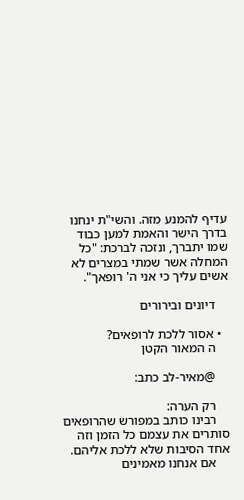עדיף להמנע מזה. והשי"ת ינחנו בדרך הישר והאמת למען כבוד שמו יתברך, ונזכה לברכת: "כל המחלה אשר שמתי במצרים לא אשים עליך כי אני ה' רופאך".

    דיונים ובירורים

  • אסור ללכת לרופאים?
    ה המאור הקטן

    @מאיר-לב כתב:

    רק הערה:
    רבינו כותב במפורש שהרופאים סותרים את עצמם כל הזמן וזה אחד הסיבות שלא ללכת אליהם.
    אם אנחנו מאמינים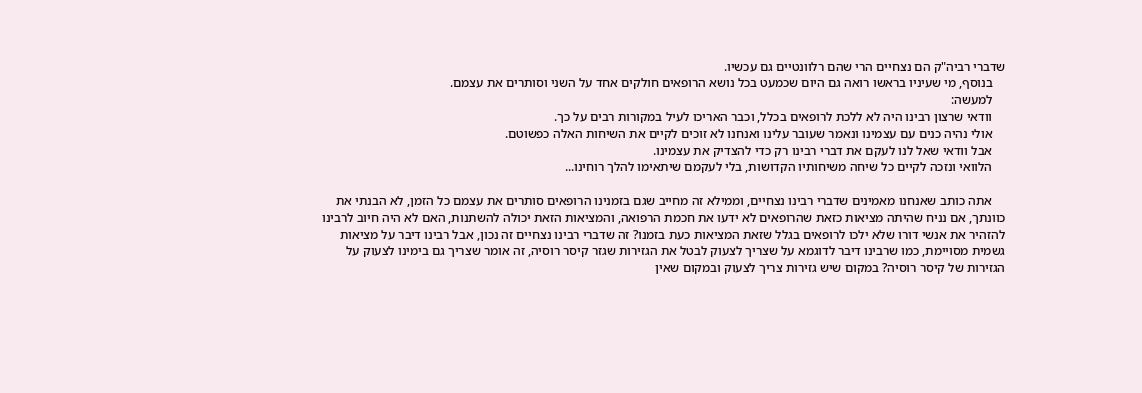שדברי רביה"ק הם נצחיים הרי שהם רלוונטיים גם עכשיו.
    בנוסף, מי שעיניו בראשו רואה גם היום שכמעט בכל נושא הרופאים חולקים אחד על השני וסותרים את עצמם.
    למעשה:
    וודאי שרצון רבינו היה לא ללכת לרופאים בכלל, וכבר האריכו לעיל במקורות רבים על כך.
    אולי נהיה כנים עם עצמינו ונאמר שעובר עלינו ואנחנו לא זוכים לקיים את השיחות האלה כפשוטם.
    אבל וודאי שאל לנו לעקם את דברי רבינו רק כדי להצדיק את עצמינו.
    הלוואי ונזכה לקיים כל שיחה משיחותיו הקדושות, בלי לעקמם שיתאימו להלך רוחינו...

    אתה כותב שאנחנו מאמינים שדברי רבינו נצחיים, וממילא זה מחייב שגם בזמנינו הרופאים סותרים את עצמם כל הזמן, לא הבנתי את כוונתך, אם נניח שהיתה מציאות כזאת שהרופאים לא ידעו את חכמת הרפואה, והמציאות הזאת יכולה להשתנות, האם לא היה חיוב לרבינו להזהיר את אנשי דורו שלא ילכו לרופאים בגלל שזאת המציאות כעת בזמנו? זה שדברי רבינו נצחיים זה נכון, אבל רבינו דיבר על מציאות גשמית מסויימת, כמו שרבינו דיבר לדוגמא על שצריך לצעוק לבטל את הגזירות שגזר קיסר רוסיה, זה אומר שצריך גם בימינו לצעוק על הגזירות של קיסר רוסיה? במקום שיש גזירות צריך לצעוק ובמקום שאין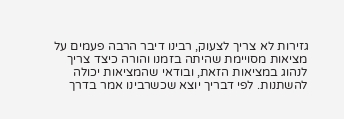גזירות לא צריך לצעוק, רבינו דיבר הרבה פעמים על מציאות מסויימת שהיתה בזמנו והורה כיצד צריך לנהוג במציאות הזאת, ובודאי שהמציאות יכולה להשתנות. לפי דבריך יוצא שכשרבינו אמר בדרך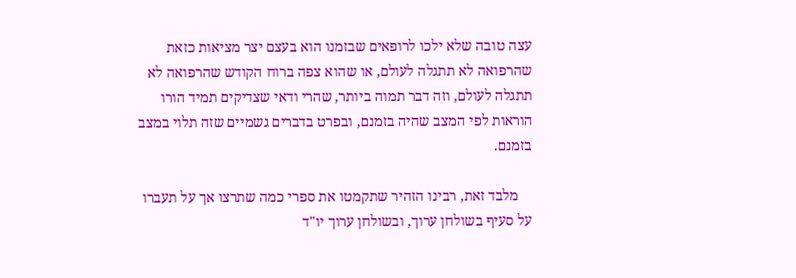עצה טובה שלא ילכו לרופאים שבזמנו הוא בעצם יצר מציאות כזאת שהרפואה לא תתגלה לעולם, או שהוא צפה ברוח הקודש שהרפואה לא תתגלה לעולם, וזה דבר תמוה ביותר, שהרי ודאי שצדיקים תמיד הורו הוראות לפי המצב שהיה בזמנם, ובפרט בדברים גשמיים שזה תלוי במצב בזמנם.

    מלבד זאת, רבינו הזהיר שתקמטו את ספרי כמה שתרצו אך על תעברו על סעיף בשולחן ערוך, ובשולחן ערוך יו"ד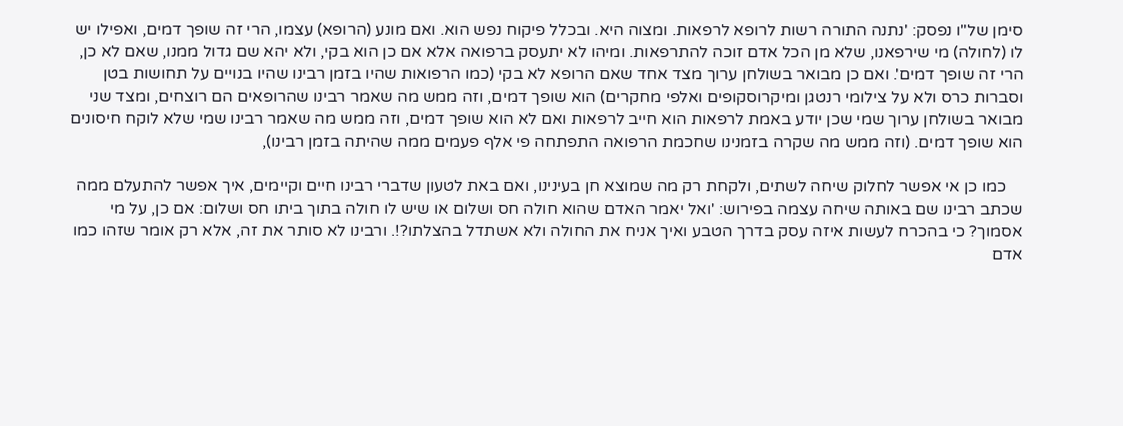סימן של"ו נפסק: 'נתנה התורה רשות לרופא לרפאות. ומצוה היא. ובכלל פיקוח נפש הוא. ואם מונע (הרופא) עצמו, הרי זה שופך דמים, ואפילו יש לו (לחולה) מי שירפאנו, שלא מן הכל אדם זוכה להתרפאות. ומיהו לא יתעסק ברפואה אלא אם כן הוא בקי, ולא יהא שם גדול ממנו, שאם לא כן, הרי זה שופך דמים'. ואם כן מבואר בשולחן ערוך מצד אחד שאם הרופא לא בקי (כמו הרפואות שהיו בזמן רבינו שהיו בנויים על תחושות בטן וסברות כרס ולא על צילומי רנטגן ומיקרוסקופים ואלפי מחקרים) הוא שופך דמים, וזה ממש מה שאמר רבינו שהרופאים הם רוצחים, ומצד שני מבואר בשולחן ערוך שמי שכן יודע באמת לרפאות הוא חייב לרפאות ואם לא הוא שופך דמים, וזה ממש מה שאמר רבינו שמי שלא לוקח חיסונים הוא שופך דמים. (וזה ממש מה שקרה בזמנינו שחכמת הרפואה התפתחה פי אלף פעמים ממה שהיתה בזמן רבינו),

    כמו כן אי אפשר לחלוק שיחה לשתים, ולקחת רק מה שמוצא חן בעינינו, ואם באת לטעון שדברי רבינו חיים וקיימים, איך אפשר להתעלם ממה שכתב רבינו שם באותה שיחה עצמה בפירוש: 'ואל יאמר האדם שהוא חולה חס ושלום או שיש לו חולה בתוך ביתו חס ושלום: אם כן, על מי אסמוך? כי בהכרח לעשות איזה עסק בדרך הטבע ואיך אניח את החולה ולא אשתדל בהצלתו?!. ורבינו לא סותר את זה, אלא רק אומר שזהו כמו אדם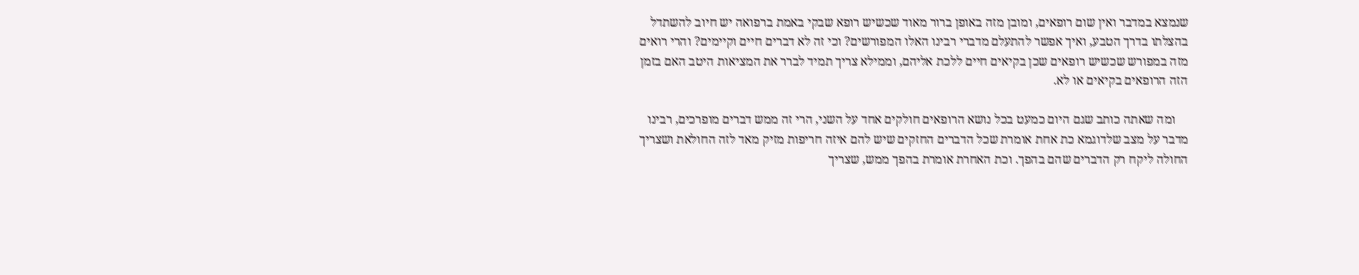שנמצא במדבר ואין שום רופאים, ומובן מזה באופן ברור מאוד שכשיש רופא שבקי באמת ברפואה יש חיוב להשתדל בהצלתו בדרך הטבע, ואיך אפשר להתעלם מדברי רבינו האלו המפורשים? וכי זה לא דברים חיים וקיימים? והרי רואים מזה במפורש שכשיש רופאים שכן בקיאים חיים ללכת אליהם, וממילא צריך תמיד לברר את המציאות היטב האם בזמן הזה הרופאים בקיאים או לא.

    ומה שאתה כותב שגם היום כמעט בכל נושא הרופאים חולקים אחד על השני, הרי זה ממש דברים מופרכים, רבינו מדבר על מצב שלדוגמא כת אחת אומרת שכל הדברים החזקים שיש להם איזה חריפות מזיק מאד לזה החולאת ושצריך החולה ליקח רק הדברים שהם בהפך. וכת האחרת אומרת בהפך ממש, שצריך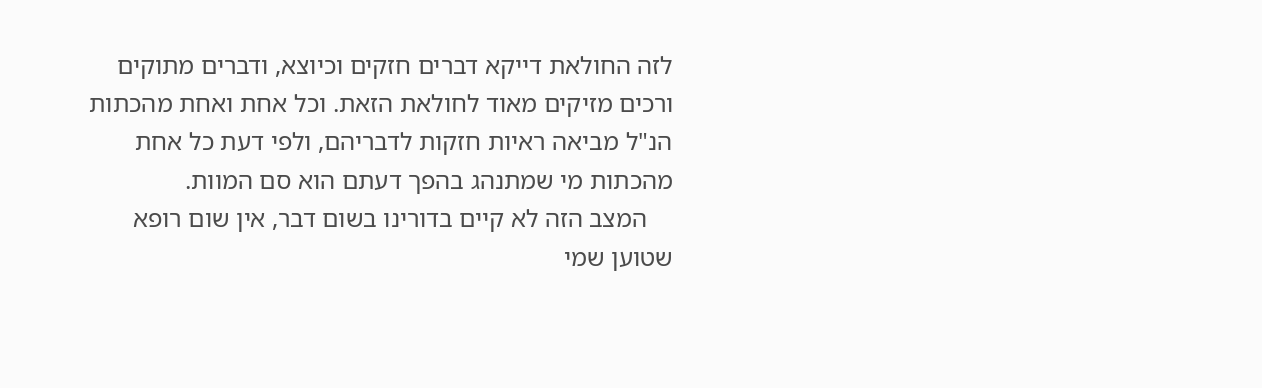לזה החולאת דייקא דברים חזקים וכיוצא, ודברים מתוקים ורכים מזיקים מאוד לחולאת הזאת. וכל אחת ואחת מהכתות הנ"ל מביאה ראיות חזקות לדבריהם, ולפי דעת כל אחת מהכתות מי שמתנהג בהפך דעתם הוא סם המוות.
    המצב הזה לא קיים בדורינו בשום דבר, אין שום רופא שטוען שמי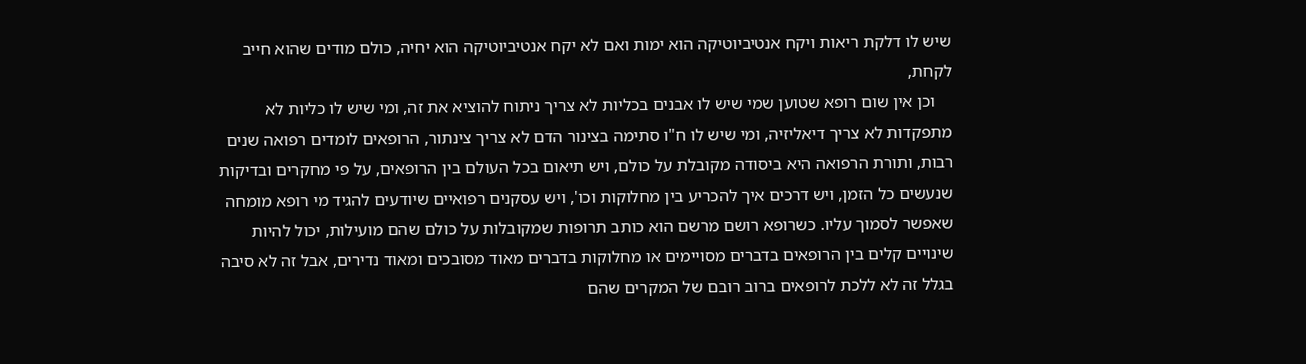שיש לו דלקת ריאות ויקח אנטיביוטיקה הוא ימות ואם לא יקח אנטיביוטיקה הוא יחיה, כולם מודים שהוא חייב לקחת,
    וכן אין שום רופא שטוען שמי שיש לו אבנים בכליות לא צריך ניתוח להוציא את זה, ומי שיש לו כליות לא מתפקדות לא צריך דיאליזיה, ומי שיש לו ח"ו סתימה בצינור הדם לא צריך צינתור, הרופאים לומדים רפואה שנים רבות, ותורת הרפואה היא ביסודה מקובלת על כולם, ויש תיאום בכל העולם בין הרופאים, על פי מחקרים ובדיקות שנעשים כל הזמן, ויש דרכים איך להכריע בין מחלוקות וכו', ויש עסקנים רפואיים שיודעים להגיד מי רופא מומחה שאפשר לסמוך עליו. כשרופא רושם מרשם הוא כותב תרופות שמקובלות על כולם שהם מועילות, יכול להיות שינויים קלים בין הרופאים בדברים מסויימים או מחלוקות בדברים מאוד מסובכים ומאוד נדירים, אבל זה לא סיבה בגלל זה לא ללכת לרופאים ברוב רובם של המקרים שהם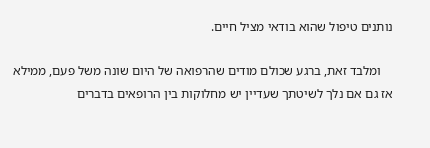נותנים טיפול שהוא בודאי מציל חיים.

    ומלבד זאת, ברגע שכולם מודים שהרפואה של היום שונה משל פעם, ממילא אז גם אם נלך לשיטתך שעדיין יש מחלוקות בין הרופאים בדברים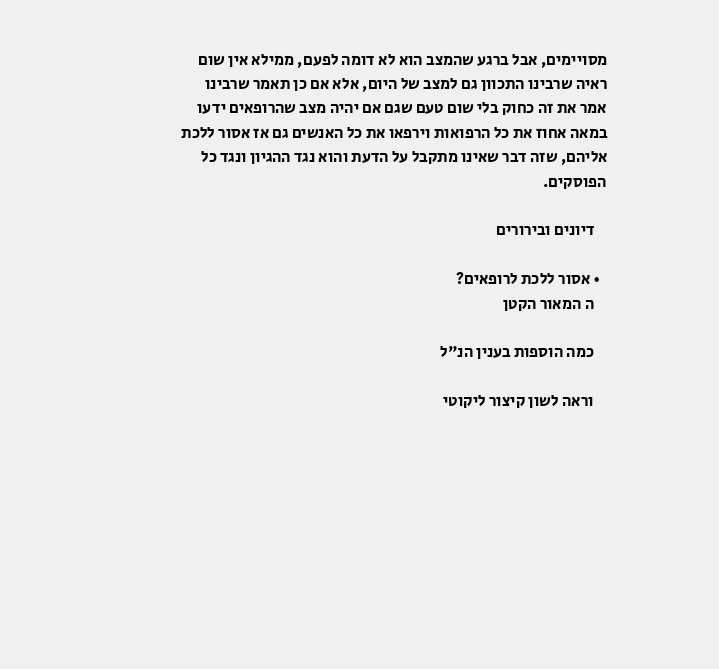מסויימים, אבל ברגע שהמצב הוא לא דומה לפעם, ממילא אין שום ראיה שרבינו התכוון גם למצב של היום, אלא אם כן תאמר שרבינו אמר את זה כחוק בלי שום טעם שגם אם יהיה מצב שהרופאים ידעו במאה אחוז את כל הרפואות וירפאו את כל האנשים גם אז אסור ללכת אליהם, שזה דבר שאינו מתקבל על הדעת והוא נגד ההגיון ונגד כל הפוסקים.

    דיונים ובירורים

  • אסור ללכת לרופאים?
    ה המאור הקטן

    כמה הוספות בענין הנ"ל

    וראה לשון קיצור ליקוטי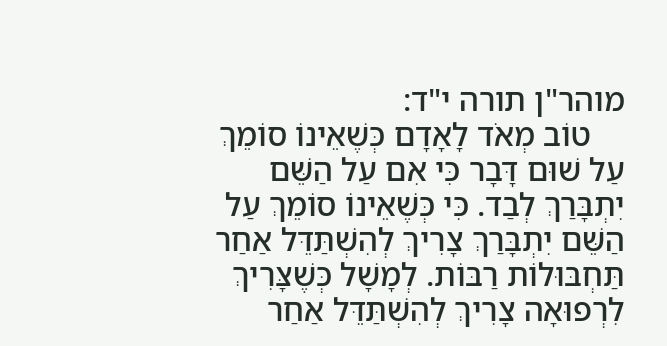מוהר"ן תורה י"ד:
    טוֹב מְאֹד לָאָדָם כְּשֶׁאֵינוֹ סוֹמֵךְ עַל שׁוּם דָּבָר כִּי אִם עַל הַשֵּׁם יִתְבָּרַךְ לְבַד. כִּי כְּשֶׁאֵינוֹ סוֹמֵךְ עַל הַשֵּׁם יִתְבָּרַךְ צָרִיךְ לְהִשְׁתַּדֵּל אַחַר תַּחְבּוּלוֹת רַבּוֹת. לְמָשָׁל כְּשֶׁצָּרִיךְ לִרְפוּאָה צָרִיךְ לְהִשְׁתַּדֵּל אַחַר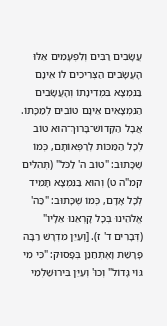עֲשָׂבִים רַבִּים וְלִפְעָמִים אֵלּוּ הָעֲשָׂבִים הַצְּרִיכִים לוֹ אֵינָם בַּנִּמְצָא בִּמְדִינָתוֹ וְהָעֲשָׂבִים הַנִּמְצָאִים אֵינָם טוֹבִים לְמַכָּתוֹ. אֲבָל הַקָּדוֹשׁ־בָּרוּךְ־הוּא טוֹב לְכָל הַמַּכּוֹת לְרַפְּאוֹתָם, כְּמוֹ שֶׁכָּתוּב: "טוֹב ה' לַכֹּל" (תְּהִלִּים קמ"ה ט) וְהוּא בַּנִּמְצָא תָּמִיד לְכָל אָדָם, כְּמוֹ שֶׁכָּתוּב: "כַּה' אֱלֹהֵינוּ בְּכָל קָרְאֵנוּ אֵלָיו" (דְּבָרִים ד' ז). [וְעַיֵּן מִדְרָשׁ רַבָּה פָּרָשַׁת וָאֶתְחַנַּן בְּפָסוּק: "כִּי מִי גּוֹי גָּדוֹל" וְכוּ' וְעַיֵּן בִּירוּשַׁלְמִי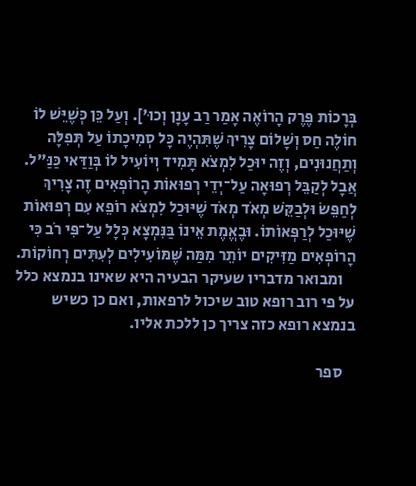בְּרָכוֹת פֶּרֶק הָרוֹאֶה אָמַר רַב עָנָן וְכוּ']. וְעַל כֵּן כְּשֶׁיֵּשׁ לוֹ חוֹלֶה חַס וְשָׁלוֹם צָרִיךְ שֶׁתִּהְיֶה כָּל סְמִיכָתוֹ עַל תְּפִלָּה וְתַחֲנוּנִים, וְזֶה יוּכַל לִמְצֹא תָּמִיד וְיוֹעִיל לוֹ בְּוַדַּאי כַּנַּ"ל. אֲבָל לְקַבֵּל רְפוּאָה עַל־יְדֵי רְפוּאוֹת הָרוֹפְאִים זֶה צָרִיךְ לְחַפֵּשׂ וּלְבַקֵּשׁ מְאֹד מְאֹד שֶׁיּוּכַל לִמְצֹא רוֹפֵא עִם רְפוּאוֹת שֶׁיּוּכַל לְרַפְּאוֹתוֹ. וּבֶאֱמֶת אֵינוֹ בַּנִּמְצָא כְּלָל עַל־פִּי רֹב כִּי הָרוֹפְאִים מַזִּיקִים יוֹתֵר מִמַּה שֶּׁמּוֹעִילִים לְעִתִּים רְחוֹקוֹת.
    ומבואר מדבריו שעיקר הבעיה היא שאינו בנמצא כלל על פי רוב רופא טוב שיכול לרפאות, ואם כן כשיש בנמצא רופא כזה צריך כן ללכת אליו.

    ספר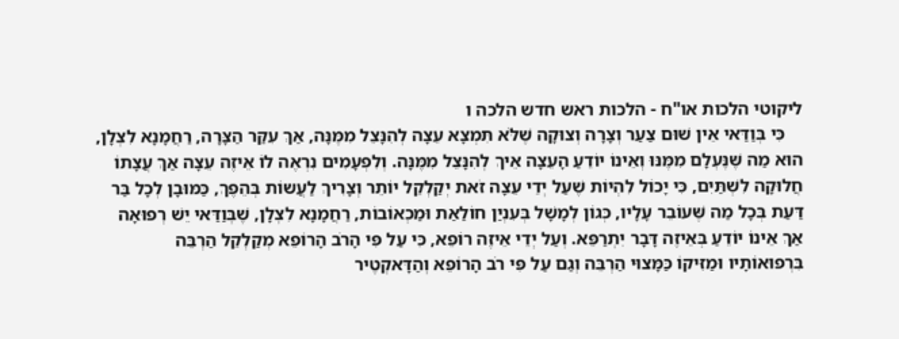ליקוטי הלכות או"ח - הלכות ראש חדש הלכה ו
    כִּי בְּוַדַּאי אֵין שׁוּם צַעַר וְצָרָה וְצוּקָה שֶׁלֹּא תִּמְצָא עֵצָה לְהִנָּצֵל מִמֶּנָּה, אַךְ עִקַּר הַצָּרָה, רַחֲמָנָא לִצְלָן, הוּא מַה שֶּׁנֶּעְלָם מִמֶּנּוּ וְאֵינוֹ יוֹדֵעַ הָעֵצָה אֵיךְ לְהִנָּצֵל מִמֶּנָּה. וְלִפְעָמִים נִרְאֶה לוֹ אֵיזֶה עֵצָה אַךְ עֲצָתוֹ חֲלוּקָה לִשְׁתַּיִם, כִּי יָכוֹל לִהְיוֹת שֶׁעַל יְדֵי עֵצָה זֹאת יְקַלְקֵל יוֹתֵר וְצָרִיךְ לַעֲשוֹת בְּהֵפֶךְ, כַּמּוּבָן לְכָל בַּר דַּעַת בְּכָל מַה שֶּׁעוֹבֵר עָלָיו, כְּגוֹן לְמָשָׁל בְּעִנְיַן חוֹלַאַת וּמַכְאוֹבוֹת, רַחֲמָנָא לִצְלָן, שֶׁבְּוַדַּאי יֵשׁ רְפוּאָה אַךְ אֵינוֹ יוֹדֵעַ בְּאֵיזֶה דָּבָר יִתְרַפֵּא. וְעַל יְדֵי אֵיזֶה רוֹפֵא, כִּי עַל פִּי הָרֹב הָרוֹפֵא מְקַלְקֵל הַרְבֵּה בִּרְפוּאוֹתָיו וּמַזִּיקוֹ כַּמָּצוּי הַרְבֵּה וְגַם עַל פִּי רֹב הָרוֹפֵא וְהַדָּאקְטֶיר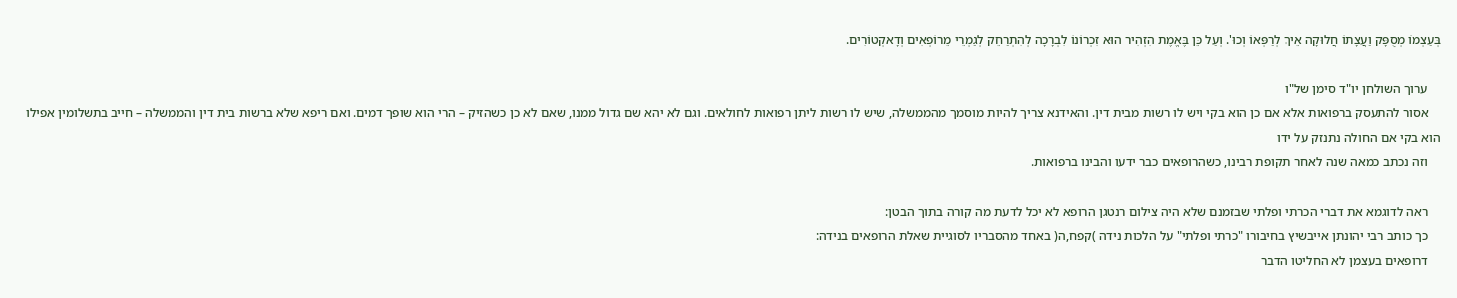בְּעַצְמוֹ מְסֻפָּק וַעֲצָתוֹ חֲלוּקָה אֵיךְ לְרַפְּאוֹ וְכוּ'. וְעַל כֵּן בֶּאֱמֶת הִזְהִיר הוּא זִכְרוֹנוֹ לִבְרָכָה לְהִתְרַחֵק לְגַמְרֵי מֵרוֹפְאִים וְדָאקְטוֹרִים.

    ערוך השולחן יו"ד סימן של"ו
    אסור להתעסק ברפואות אלא אם כן הוא בקי ויש לו רשות מבית דין. והאידנא צריך להיות מוסמך מהממשלה, שיש לו רשות ליתן רפואות לחולאים. וגם לא יהא שם גדול ממנו, שאם לא כן כשהזיק – הרי הוא שופך דמים. ואם ריפא שלא ברשות בית דין והממשלה – חייב בתשלומין אפילו הוא בקי אם החולה נתנזק על ידו
    וזה נכתב כמאה שנה לאחר תקופת רבינו, כשהרופאים כבר ידעו והבינו ברפואות.

    ראה לדוגמא את דברי הכרתי ופלתי שבזמנם שלא היה צילום רנטגן הרופא לא יכל לדעת מה קורה בתוך הבטן:
    כך כותב רבי יהונתן אייבשיץ בחיבורו "כרתי ופלתי" על הלכות נידה )קפח,ה( באחד מהסבריו לסוגיית שאלת הרופאים בנידה:
    דרופאים בעצמן לא החליטו הדבר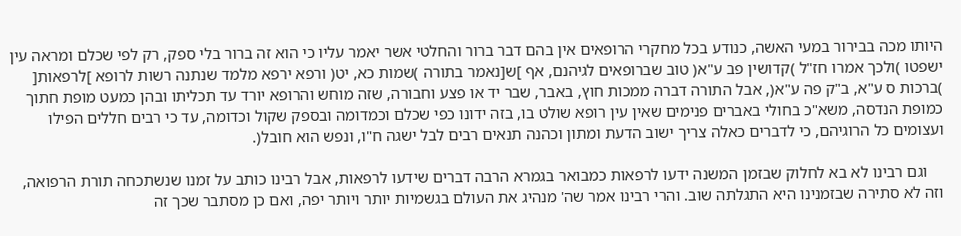היותו מכה בבירור במעי האשה, כנודע בכל מחקרי הרופאים אין בהם דבר ברור והחלטי אשר יאמר עליו כי הוא זה ברור בלי ספק, רק לפי שכלם ומראה עין ישפטו )ולכך אמרו חז"ל )קדושין פב ע"א( טוב שברופאים לגיהנם, אף ]ש[נאמר בתורה )שמות כא, יט( ורפא ירפא מלמד שנתנה רשות לרופא ]לרפאות[ )ברכות ס ע"א, ב"ק פה ע"א(, אבל התורה דברה ממכות חוץ, באבר, שבר יד או פצע וחבורה, שזה מוחש והרופא יורד עד תכליתו ובהן כמעט מופת חתוך כמופת הנדסה, משא"כ בחולי באברים פנימים שאין עין רופא שולט בו, בזה ידונו כפי שכלם וכמדומה ובספק שקול וכדומה, עד כי רבים חללים הפילו ועצומים כל הרוגיהם, כי לדברים כאלה צריך ישוב הדעת ומתון וכהנה תנאים רבים לבל ישגה ח"ו, ונפש הוא חובל(.

    וגם רבינו לא בא לחלוק שבזמן המשנה ידעו לרפאות כמבואר בגמרא הרבה דברים שידעו לרפאות, אבל רבינו כותב על זמנו שנשתכחה תורת הרפואה, וזה לא סתירה שבזמנינו היא התגלתה שוב. והרי רבינו אמר שה' מנהיג את העולם בגשמיות יותר ויותר יפה, ואם כן מסתבר שכך זה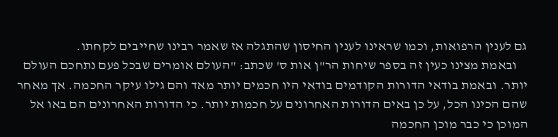גם לענין הרפואות, וכמו שראינו לענין החיסון שהתגלה אז שאמר רבינו שחייבים לקחתו.
    ובאמת מצינו כעין זה בספר שיחות הר"ן אות ס' שכתב: "העולם אומרים שבכל פעם נתחכם העולם יותר. ובאמת בודאי הדורות הקודמים בודאי היו חכמים יותר מאד והם גילו עיקר החכמה. אך מאחר שהם הכינו הכל, על כן באים הדורות האחרונים על חכמות יותר. כי הדורות האחרונים הם באו אל המוכן כי כבר מוכן החכמה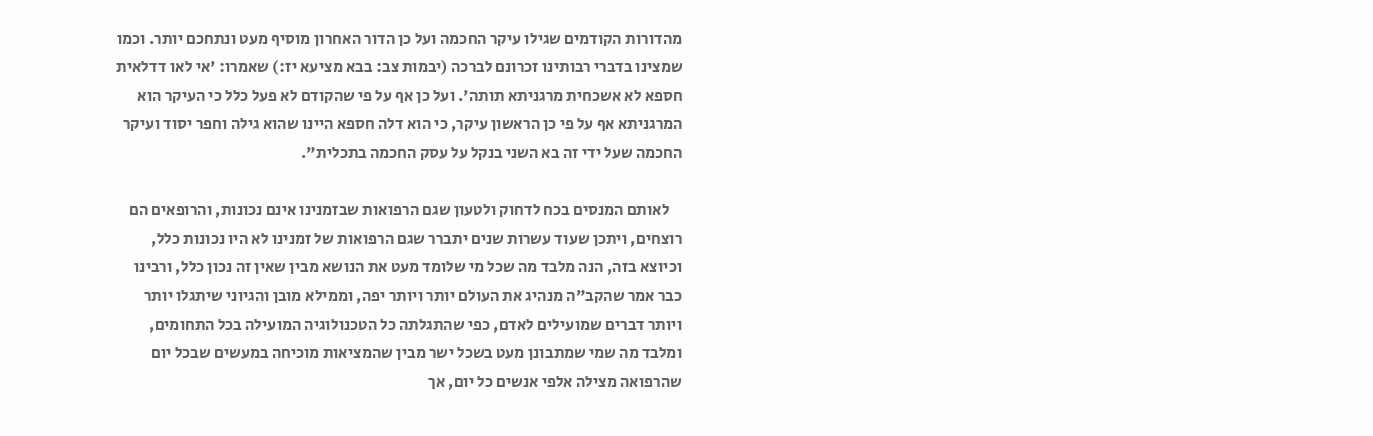מהדורות הקודמים שגילו עיקר החכמה ועל כן הדור האחרון מוסיף מעט ונתחכם יותר. וכמו שמצינו בדברי רבותינו זכרונם לברכה (יבמות צב: בבא מציעא יז:) שאמרו: 'אי לאו דדלאית חספא לא אשכחית מרגניתא תותה'. ועל כן אף על פי שהקודם לא פעל כלל כי העיקר הוא המרגניתא אף על פי כן הראשון עיקר, כי הוא דלה חספא היינו שהוא גילה וחפר יסוד ועיקר החכמה שעל ידי זה בא השני בנקל על עסק החכמה בתכלית".

    לאותם המנסים בכח לדחוק ולטעון שגם הרפואות שבזמנינו אינם נכונות, והרופאים הם רוצחים, ויתכן שעוד עשרות שנים יתברר שגם הרפואות של זמנינו לא היו נכונות כלל, וכיוצא בזה, הנה מלבד מה שכל מי שלומד מעט את הנושא מבין שאין זה נכון כלל, ורבינו כבר אמר שהקב"ה מנהיג את העולם יותר ויותר יפה, וממילא מובן והגיוני שיתגלו יותר ויותר דברים שמועילים לאדם, כפי שהתגלתה כל הטכנולוגיה המועילה בכל התחומים, ומלבד מה שמי שמתבונן מעט בשכל ישר מבין שהמציאות מוכיחה במעשים שבכל יום שהרפואה מצילה אלפי אנשים כל יום, אך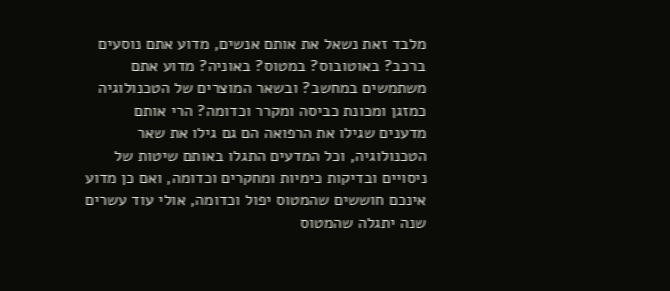מלבד זאת נשאל את אותם אנשים, מדוע אתם נוסעים ברכב? באוטובוס? במטוס? באוניה? מדוע אתם משתמשים במחשב? ובשאר המוצרים של הטכנולוגיה כמזגן ומכונת כביסה ומקרר וכדומה? הרי אותם מדענים שגילו את הרפואה הם גם גילו את שאר הטכנולוגיה, וכל המדעים התגלו באותם שיטות של ניסויים ובדיקות כימיות ומחקרים וכדומה, ואם כן מדוע אינכם חוששים שהמטוס יפול וכדומה, אולי עוד עשרים שנה יתגלה שהמטוס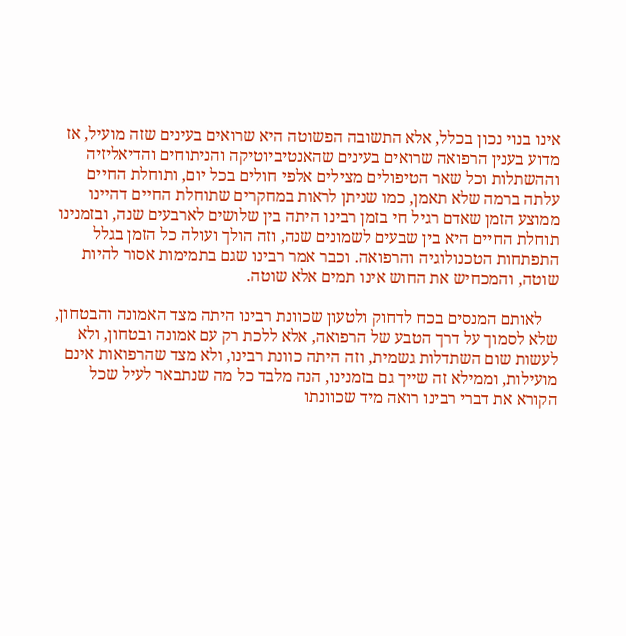אינו בנוי נכון בכלל, אלא התשובה הפשוטה היא שרואים בעינים שזה מועיל, אז מדוע בענין הרפואה שרואים בעינים שהאנטיביוטיקה והניתוחים והדיאליזיה וההשתלות וכל שאר הטיפולים מצילים אלפי חולים בכל יום, ותוחלת החיים עלתה ברמה שלא תאמן, כמו שניתן לראות במחקרים שתוחלת החיים דהיינו ממוצע הזמן שאדם רגיל חי בזמן רבינו היתה בין שלושים לארבעים שנה, ובזמנינו תוחלת החיים היא בין שבעים לשמונים שנה, וזה הולך ועולה כל הזמן בגלל התפתחות הטכנולוגיה והרפואה. וכבר אמר רבינו שגם בתמימות אסור להיות שוטה, והמכחיש את החוש אינו תמים אלא שוטה.

    לאותם המנסים בכח לדחוק ולטעון שכוונת רבינו היתה מצד האמונה והבטחון, שלא לסמוך על דרך הטבע של הרפואה, אלא ללכת רק עם אמונה ובטחון, ולא לעשות שום השתדלות גשמית, וזה היתה כוונת רבינו, ולא מצד שהרפואות אינם מועילות, וממילא זה שייך גם בזמנינו, הנה מלבד כל מה שנתבאר לעיל שכל הקורא את דברי רבינו רואה מיד שכוונתו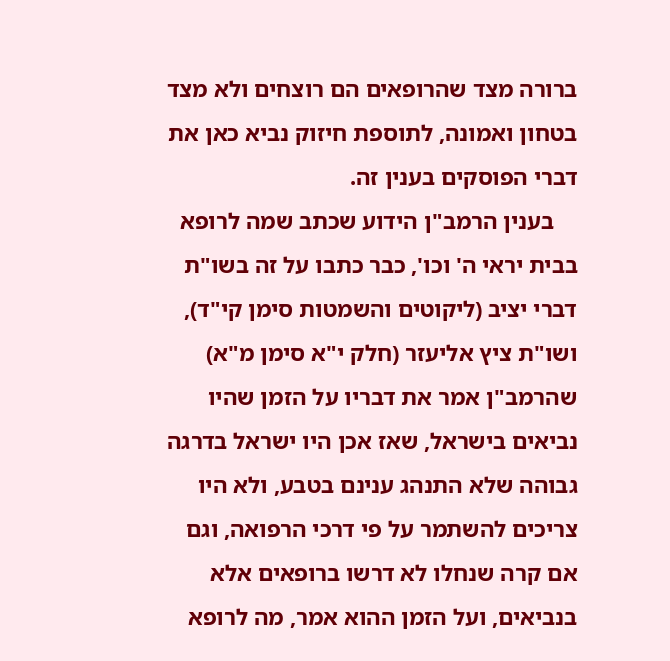ברורה מצד שהרופאים הם רוצחים ולא מצד בטחון ואמונה, לתוספת חיזוק נביא כאן את דברי הפוסקים בענין זה.
    בענין הרמב"ן הידוע שכתב שמה לרופא בבית יראי ה' וכו', כבר כתבו על זה בשו"ת דברי יציב (ליקוטים והשמטות סימן קי"ד), ושו"ת ציץ אליעזר (חלק י"א סימן מ"א) שהרמב"ן אמר את דבריו על הזמן שהיו נביאים בישראל, שאז אכן היו ישראל בדרגה גבוהה שלא התנהג ענינם בטבע, ולא היו צריכים להשתמר על פי דרכי הרפואה, וגם אם קרה שנחלו לא דרשו ברופאים אלא בנביאים, ועל הזמן ההוא אמר, מה לרופא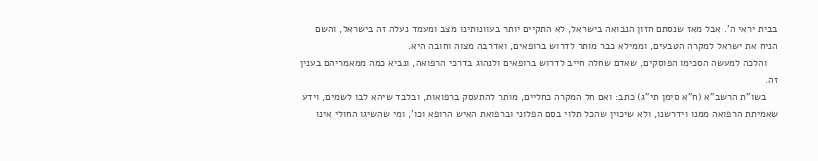בבית יראי ה'. אבל מאז שנסתם חזון הנבואה בישראל, לא התקיים יותר בעוונותינו מצב ומעמד נעלה זה בישראל, והשם הניח את ישראל למקרה הטבעים, וממילא כבר מותר לדרוש ברופאים, ואדרבה מצוה וחובה היא.
    והלכה למעשה הסכימו הפוסקים, שאדם שחלה חייב לדרוש ברופאים ולנהוג בדרכי הרפואה, ונביא כמה ממאמריהם בענין זה.
    בשו"ת הרשב"א (ח"א סימן תי"ג) כתב: ואם חל המקרה כחליים, מותר להתעסק ברפואות, ובלבד שיהא לבו לשמים, וידע שאמיתת הרפואה ממנו וידרשנו, ולא שיכוין שהכל תלוי בסם הפלוני וברפואת האיש הרופא וכו', ומי שהשיגו החולי אינו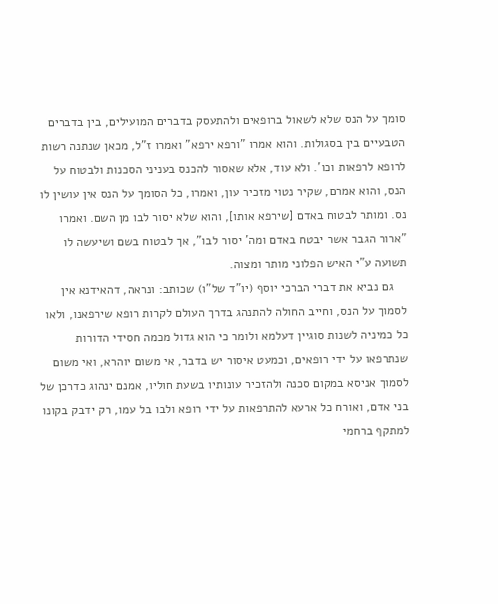סומך על הנס שלא לשאול ברופאים ולהתעסק בדברים המועילים, בין בדברים הטבעיים בין בסגולות. והוא אמרו "ורפא ירפא" ואמרו ז"ל, מכאן שנתנה רשות לרופא לרפאות וכו'. ולא עוד, אלא שאסור להכנס בעניני הסכנות ולבטוח על הנס, והוא אמרם, שקיר נטוי מזכיר עון, ואמרו, כל הסומך על הנס אין עושין לו נס. ומותר לבטוח באדם [שירפא אותו], והוא שלא יסור לבו מן השם. ואמרו "ארור הגבר אשר יבטח באדם ומה' יסור לבו", אך לבטוח בשם ושיעשה לו תשועה ע"י האיש הפלוני מותר ומצוה.
    גם נביא את דברי הברכי יוסף (יו"ד של"ו) שכותב: ונראה, דהאידנא אין לסמוך על הנס, וחייב החולה להתנהג בדרך העולם לקרות רופא שירפאנו, ולאו כל כמיניה לשנות סוגיין דעלמא ולומר כי הוא גדול מכמה חסידי הדורות שנתרפאו על ידי רופאים, וכמעט איסור יש בדבר, אי משום יוהרא, ואי משום לסמוך אניסא במקום סכנה ולהזכיר עונותיו בשעת חוליו, אמנם ינהוג כדרכן של בני אדם, ואורח כל ארעא להתרפאות על ידי רופא ולבו בל עמו, רק ידבק בקונו למתקף ברחמי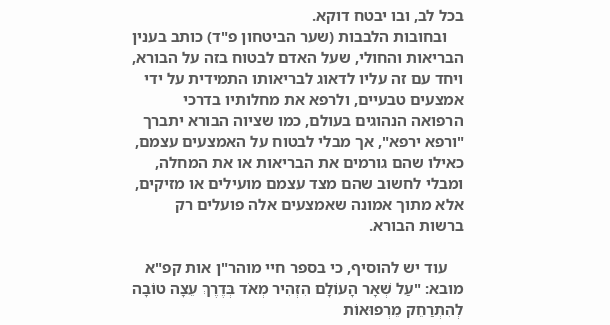בכל לב, ובו יבטח דוקא.
    ובחובות הלבבות (שער הביטחון פ"ד) כותב בענין הבריאות והחולי, שעל האדם לבטוח בזה על הבורא, ויחד עם זה עליו לדאוג לבריאותו התמידית על ידי אמצעים טבעיים, ולרפא את מחלותיו בדרכי הרפואה הנהוגים בעולם, כמו שציוה הבורא יתברך "ורפא ירפא", אך מבלי לבטוח על האמצעים עצמם, כאילו שהם גורמים את הבריאות או את המחלה, ומבלי לחשוב שהם מצד עצמם מועילים או מזיקים, אלא מתוך אמונה שאמצעים אלה פועלים רק ברשות הבורא.

    עוד יש להוסיף, כי בספר חיי מוהר"ן אות קפ"א מובא: "עַל שְׁאָר הָעוֹלָם הִזְהִיר מְאֹד בְּדֶרֶךְ עֵצָה טוֹבָה לְהִתְרַחֵק מֵרְפוּאוֹת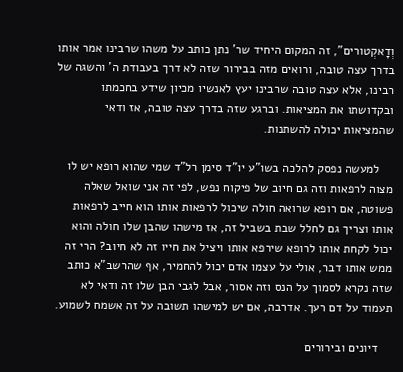וְדָאקְטורים", זה המקום היחיד שר' נתן כותב על משהו שרבינו אמר אותו בדרך עצה טובה, ורואים מזה בבירור שזה לא דרך בעבודת ה' והשגה של רבינו, אלא עצה טובה שרבינו יעץ לאנשיו מכיון שידע בחכמתו ובקדושתו את המציאות. וברגע שזה בדרך עצה טובה, אז ודאי שהמציאות יכולה להשתנות.

    למעשה נפסק להלכה בשו"ע יו"ד סימן רל"ד שמי שהוא רופא יש לו מצוה לרפאות וזה גם חיוב של פיקוח נפש, לפי זה אני שואל שאלה פשוטה, אם רופא שרואה חולה שיכול לרפאות אותו הוא חייב לרפאות אותו וצריך גם לחלל שבת בשביל זה, אז מישהו שהבן שלו חולה והוא יכול לקחת אותו לרופא שירפא אותו ויציל את חייו זה לא חיוב? הרי זה ממש אותו דבר, אולי על עצמו אדם יכול להחמיר, אף שהרשב"א כותב שזה נקרא לסמוך על הנס וזה אסור, אבל לגבי הבן שלו זה ודאי לא תעמוד על דם רעך. אדרבה, אם יש למישהו תשובה על זה אשמח לשמוע.

    דיונים ובירורים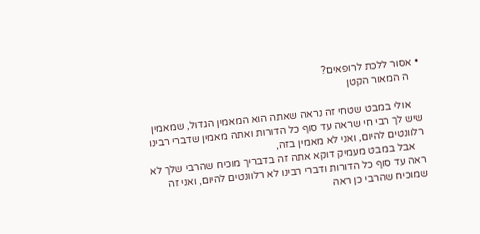• אסור ללכת לרופאים?
    ה המאור הקטן

    אולי במבט שטחי זה נראה שאתה הוא המאמין הגדול, שמאמין שיש לך רבי חי שראה עד סוף כל הדורות ואתה מאמין שדברי רבינו רלוונטים להיום, ואני לא מאמין בזה,
    אבל במבט מעמיק דוקא אתה זה בדבריך מוכיח שהרבי שלך לא ראה עד סוף כל הדורות ודברי רבינו לא רלוונטים להיום, ואני זה שמוכיח שהרבי כן ראה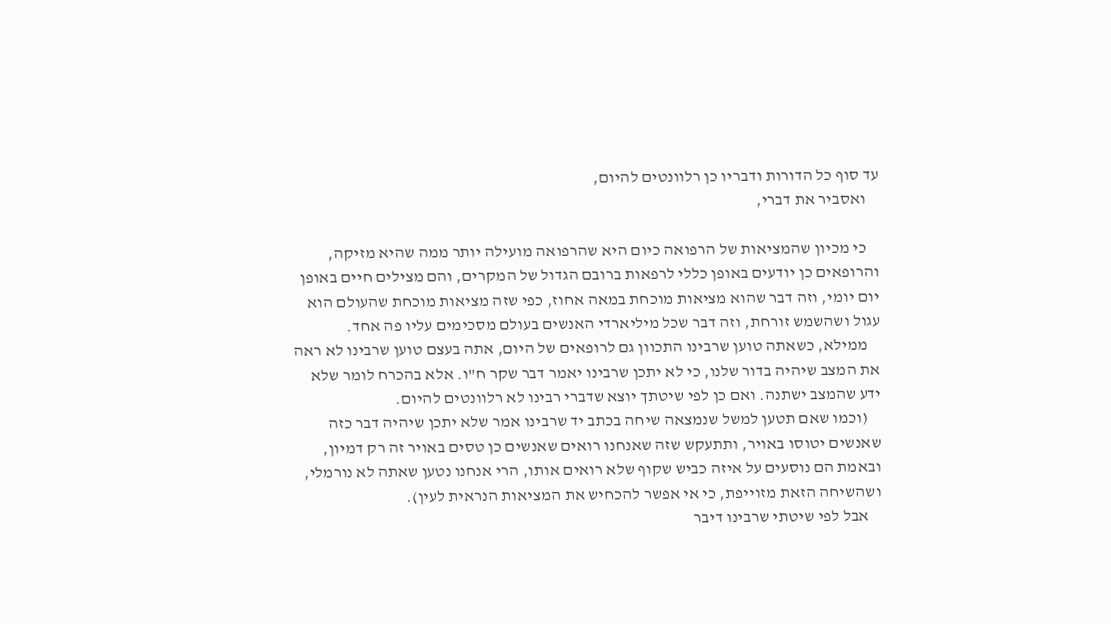עד סוף כל הדורות ודבריו כן רלוונטים להיום,
    ואסביר את דברי,

    כי מכיון שהמציאות של הרפואה כיום היא שהרפואה מועילה יותר ממה שהיא מזיקה, והרופאים כן יודעים באופן כללי לרפאות ברובם הגדול של המקרים, והם מצילים חיים באופן יום יומי, וזה דבר שהוא מציאות מוכחת במאה אחוז, כפי שזה מציאות מוכחת שהעולם הוא עגול ושהשמש זורחת, וזה דבר שכל מיליארדי האנשים בעולם מסכימים עליו פה אחד.
    ממילא, כשאתה טוען שרבינו התכוון גם לרופאים של היום, אתה בעצם טוען שרבינו לא ראה את המצב שיהיה בדור שלנו, כי לא יתכן שרבינו יאמר דבר שקר ח"ו. אלא בהכרח לומר שלא ידע שהמצב ישתנה. ואם כן לפי שיטתך יוצא שדברי רבינו לא רלוונטים להיום.
    (וכמו שאם תטען למשל שנמצאה שיחה בכתב יד שרבינו אמר שלא יתכן שיהיה דבר כזה שאנשים יטוסו באויר, ותתעקש שזה שאנחנו רואים שאנשים כן טסים באויר זה רק דמיון, ובאמת הם נוסעים על איזה כביש שקוף שלא רואים אותו, הרי אנחנו נטען שאתה לא נורמלי, ושהשיחה הזאת מזוייפת, כי אי אפשר להכחיש את המציאות הנראית לעין).
    אבל לפי שיטתי שרבינו דיבר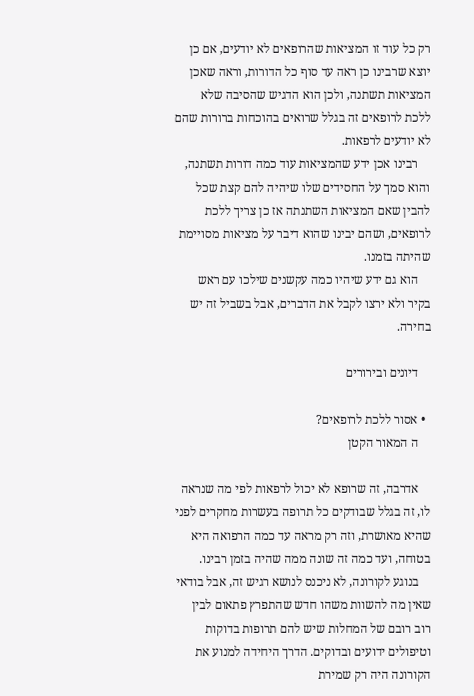רק כל עוד זו המציאות שהרופאים לא יודעים, אם כן יוצא שרבינו כן ראה עד סוף כל הדורות, וראה שאכן המציאות תשתנה, ולכן הוא הדגיש שהסיבה שלא ללכת לרופאים זה בגלל שרואים בהוכחות ברורות שהם לא יודעים לרפאות.
    רבינו אכן ידע שהמציאות עוד כמה דורות תשתנה, והוא סמך על החסידים שלו שיהיה להם קצת שכל להבין שאם המציאות השתנתה אז כן צריך ללכת לרופאים, ושהם יבינו שהוא דיבר על מציאות מסויימת שהיתה בזמנו.
    הוא גם ידע שיהיו כמה עקשנים שילכו עם ראש בקיר ולא ירצו לקבל את הדברים, אבל בשביל זה יש בחירה.

    דיונים ובירורים

  • אסור ללכת לרופאים?
    ה המאור הקטן

    אדרבה, זה שרופא לא יכול לרפאות לפי מה שנראה לו, זה בגלל שבודקים כל תרופה בעשרות מחקרים לפני שהיא מאושרת, וזה רק מראה עד כמה הרפואה היא בטוחה, ועד כמה זה שונה ממה שהיה בזמן רבינו.
    בנוגע לקורונה, לא ניכנס לנושא רגיש זה, אבל בודאי שאין מה להשוות משהו חדש שהתפרץ פתאום לבין רוב רובם של המחלות שיש להם תרופות בדוקות וטיפולים ידועים ובדוקים. הדרך היחידה למנוע את הקורונה היה רק שמירת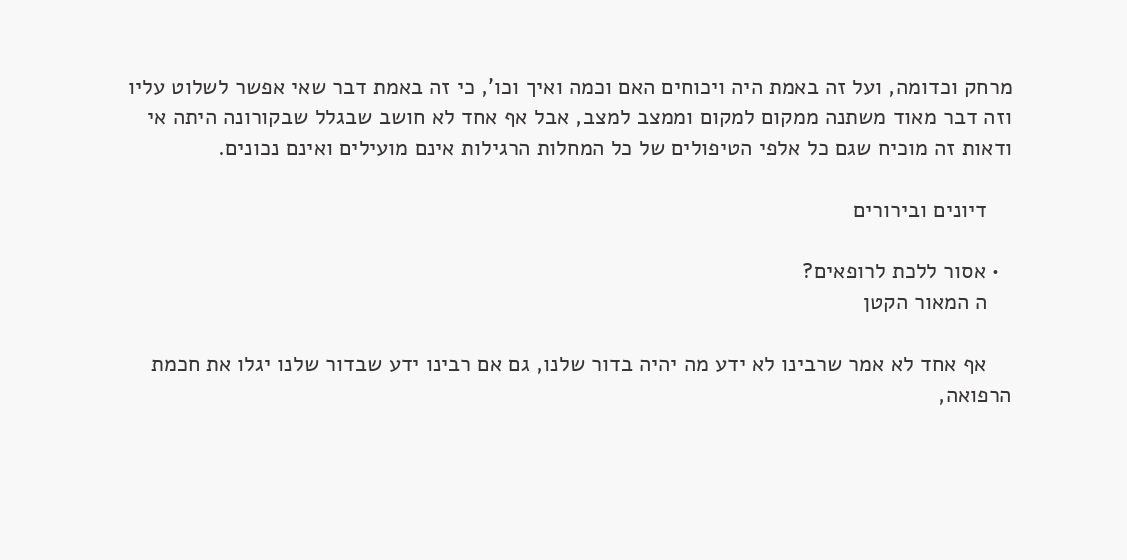מרחק וכדומה, ועל זה באמת היה ויכוחים האם וכמה ואיך וכו', כי זה באמת דבר שאי אפשר לשלוט עליו וזה דבר מאוד משתנה ממקום למקום וממצב למצב, אבל אף אחד לא חושב שבגלל שבקורונה היתה אי ודאות זה מוכיח שגם כל אלפי הטיפולים של כל המחלות הרגילות אינם מועילים ואינם נכונים.

    דיונים ובירורים

  • אסור ללכת לרופאים?
    ה המאור הקטן

    אף אחד לא אמר שרבינו לא ידע מה יהיה בדור שלנו, גם אם רבינו ידע שבדור שלנו יגלו את חכמת הרפואה,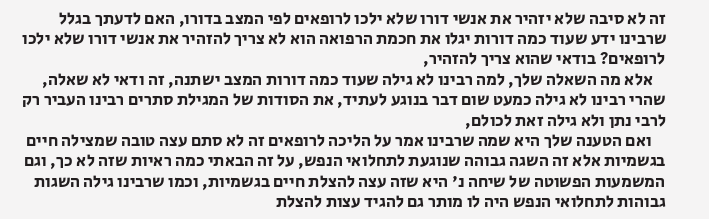זה לא סיבה שלא יזהיר את אנשי דורו שלא ילכו לרופאים לפי המצב בדורו, האם לדעתך בגלל שרבינו ידע שעוד כמה דורות יגלו את חכמת הרפואה הוא לא צריך להזהיר את אנשי דורו שלא ילכו לרופאים? בודאי שהוא צריך להזהיר,
    אלא מה השאלה שלך, למה רבינו לא גילה שעוד כמה דורות המצב ישתנה, זה ודאי לא שאלה, שהרי רבינו לא גילה כמעט שום דבר בנוגע לעתיד, את הסודות של המגילת סתרים רבינו העביר רק לרבי נתן ולא גילה זאת לכולם,
    ואם הטענה שלך היא שמה שרבינו אמר על הליכה לרופאים זה לא סתם עצה טובה שמצילה חיים בגשמיות אלא זה השגה גבוהה שנוגעת לתחלואי הנפש, על זה הבאתי כמה ראיות שזה לא כך, וגם המשמעות הפשוטה של שיחה נ' היא שזה עצה להצלת חיים בגשמיות, וכמו שרבינו גילה השגות גבוהות לתחלואי הנפש היה לו מותר גם להגיד עצות להצלת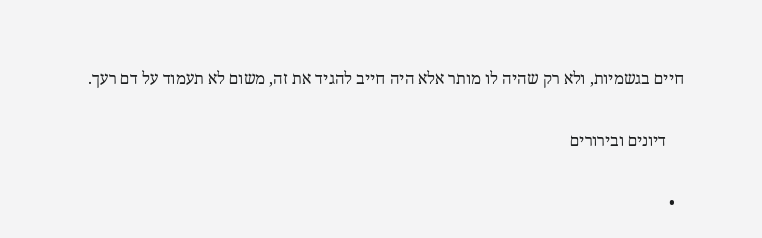חיים בגשמיות, ולא רק שהיה לו מותר אלא היה חייב להגיד את זה, משום לא תעמוד על דם רעך.

    דיונים ובירורים

  •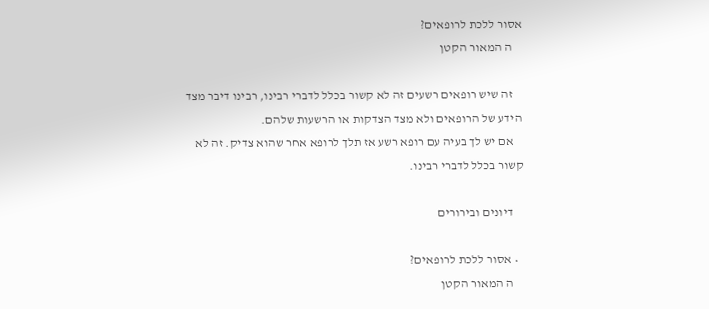אסור ללכת לרופאים?
    ה המאור הקטן

    זה שיש רופאים רשעים זה לא קשור בכלל לדברי רבינו, רבינו דיבר מצד הידע של הרופאים ולא מצד הצדקות או הרשעות שלהם.
    אם יש לך בעיה עם רופא רשע אז תלך לרופא אחר שהוא צדיק. זה לא קשור בכלל לדברי רבינו.

    דיונים ובירורים

  • אסור ללכת לרופאים?
    ה המאור הקטן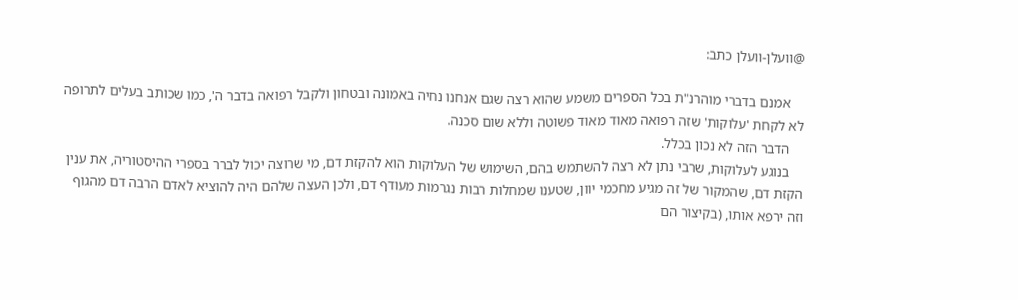@וועלן-וועלן כתב:

    אמנם בדברי מוהרנ"ת בכל הספרים משמע שהוא רצה שגם אנחנו נחיה באמונה ובטחון ולקבל רפואה בדבר ה', כמו שכותב בעלים לתרופה לא לקחת 'עלוקות' שזה רפואה מאוד מאוד פשוטה וללא שום סכנה.
    הדבר הזה לא נכון בכלל.
    בנוגע לעלוקות, שרבי נתן לא רצה להשתמש בהם, השימוש של העלוקות הוא להקזת דם, מי שרוצה יכול לברר בספרי ההיסטוריה, את ענין הקזת דם, שהמקור של זה מגיע מחכמי יוון, שטענו שמחלות רבות נגרמות מעודף דם, ולכן העצה שלהם היה להוציא לאדם הרבה דם מהגוף וזה ירפא אותו, (בקיצור הם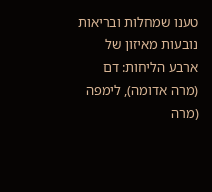טענו שמחלות ובריאות נובעות מאיזון של ארבע הליחות: דם (מרה אדומה), לימפה (מרה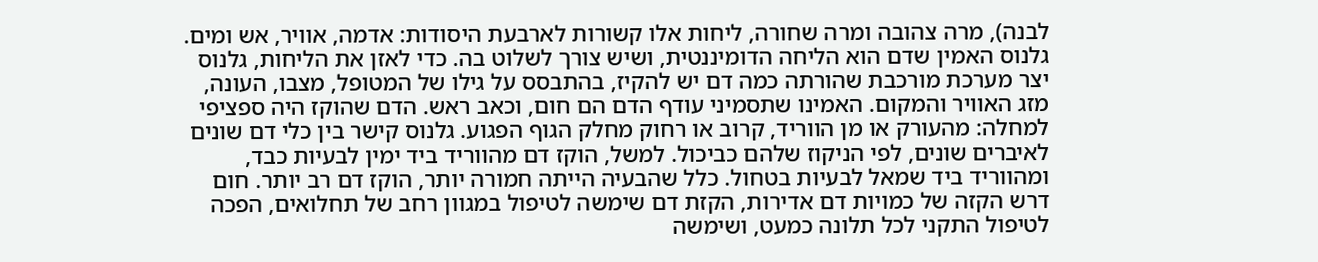לבנה), מרה צהובה ומרה שחורה, ליחות אלו קשורות לארבעת היסודות: אדמה, אוויר, אש ומים. גלנוס האמין שדם הוא הליחה הדומיננטית, ושיש צורך לשלוט בה. כדי לאזן את הליחות, גלנוס יצר מערכת מורכבת שהורתה כמה דם יש להקיז, בהתבסס על גילו של המטופל, מצבו, העונה, מזג האוויר והמקום. האמינו שתסמיני עודף הדם הם חום, וכאב ראש. הדם שהוקז היה ספציפי למחלה: מהעורק או מן הווריד, קרוב או רחוק מחלק הגוף הפגוע. גלנוס קישר בין כלי דם שונים לאיברים שונים, לפי הניקוז שלהם כביכול. למשל, הוקז דם מהווריד ביד ימין לבעיות כבד, ומהווריד ביד שמאל לבעיות בטחול. כלל שהבעיה הייתה חמורה יותר, הוקז דם רב יותר. חום דרש הקזה של כמויות דם אדירות, הקזת דם שימשה לטיפול במגוון רחב של תחלואים, הפכה לטיפול התקני לכל תלונה כמעט, ושימשה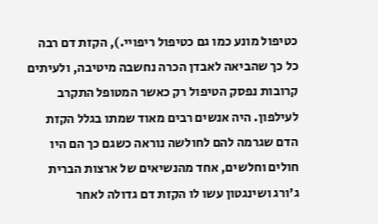כטיפול מונע כמו גם כטיפול ריפויי.), הקזת דם רבה כל כך שהביאה לאבדן הכרה נחשבה מיטיבה, ולעיתים קרובות נפסק הטיפול רק כאשר המטופל התקרב לעילפון. היה אנשים רבים מאוד שמתו בגלל הקזת הדם שגרמה להם לחולשה נוראה כשגם כך הם היו חולים וחלשים, אחד מהנשיאים של ארצות הברית ג'ורג ושינגטון עשו לו הקזת דם גדולה לאחר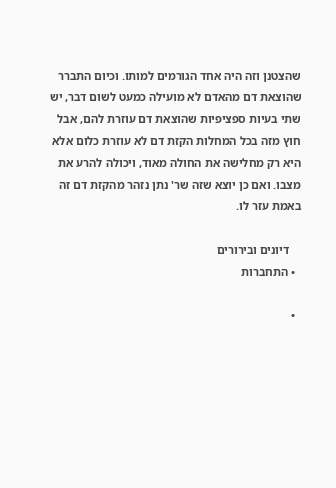שהצטנן וזה היה אחד הגורמים למותו. וכיום התברר שהוצאת דם מהאדם לא מועילה כמעט לשום דבר, יש שתי בעיות ספציפיות שהוצאת דם עוזרת להם, אבל חוץ מזה בכל המחלות הקזת דם לא עוזרת כלום אלא היא רק מחלישה את החולה מאוד, ויכולה להרע את מצבו. ואם כן יוצא שזה שר' נתן נזהר מהקזת דם זה באמת עזר לו.

    דיונים ובירורים
  • התחברות

  •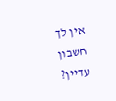אין לך חשבון עדיין?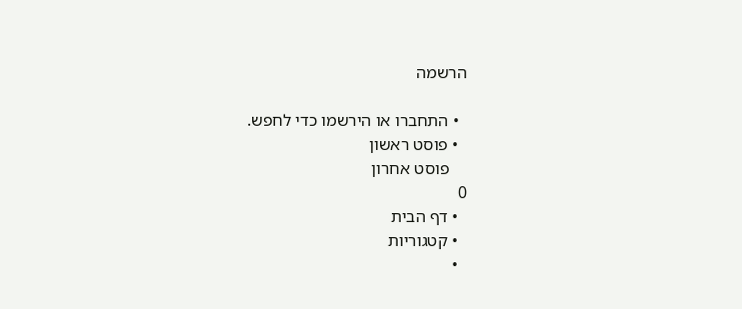הרשמה

  • התחברו או הירשמו כדי לחפש.
  • פוסט ראשון
    פוסט אחרון
0
  • דף הבית
  • קטגוריות
  •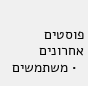פוסטים אחרונים
  • משתמשים